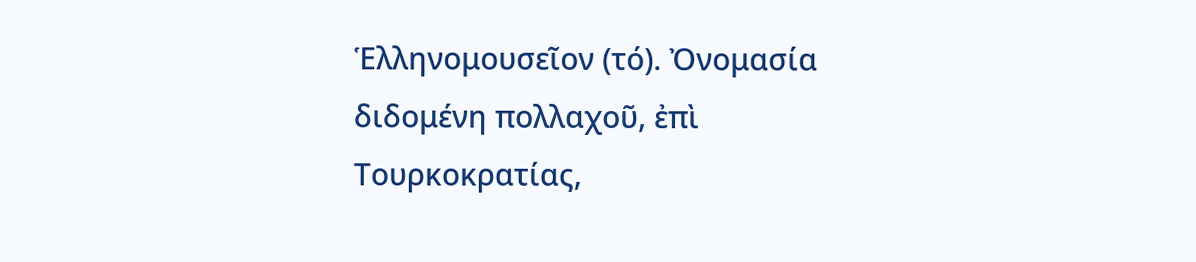Ἑλληνομουσεῖον (τό). Ὀνομασία διδομένη πολλαχοῦ, ἐπὶ Τουρκοκρατίας,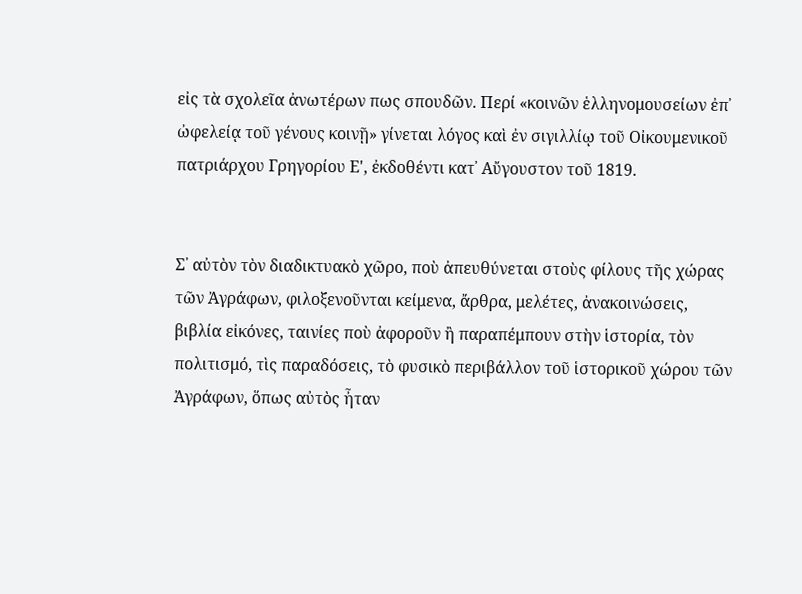εἰς τὰ σχολεῖα ἀνωτέρων πως σπουδῶν. Περί «κοινῶν ἑλληνομουσείων ἐπ᾿ ὠφελείᾳ τοῦ γένους κοινῇ» γίνεται λόγος καὶ ἐν σιγιλλίῳ τοῦ Οἰκουμενικοῦ πατριάρχου Γρηγορίου Ε', ἐκδοθέντι κατ᾿ Αὔγουστον τοῦ 1819.


Σ᾿ αὐτὸν τὸν διαδικτυακὸ χῶρο, ποὺ ἀπευθύνεται στοὺς φίλους τῆς χώρας τῶν Ἀγράφων, φιλοξενοῦνται κείμενα, ἄρθρα, μελέτες, ἀνακοινώσεις, βιβλία εἰκόνες, ταινίες ποὺ ἀφοροῦν ἢ παραπέμπουν στὴν ἱστορία, τὸν πολιτισμό, τὶς παραδόσεις, τὸ φυσικὸ περιβάλλον τοῦ ἱστορικοῦ χώρου τῶν Ἀγράφων, ὅπως αὐτὸς ἦταν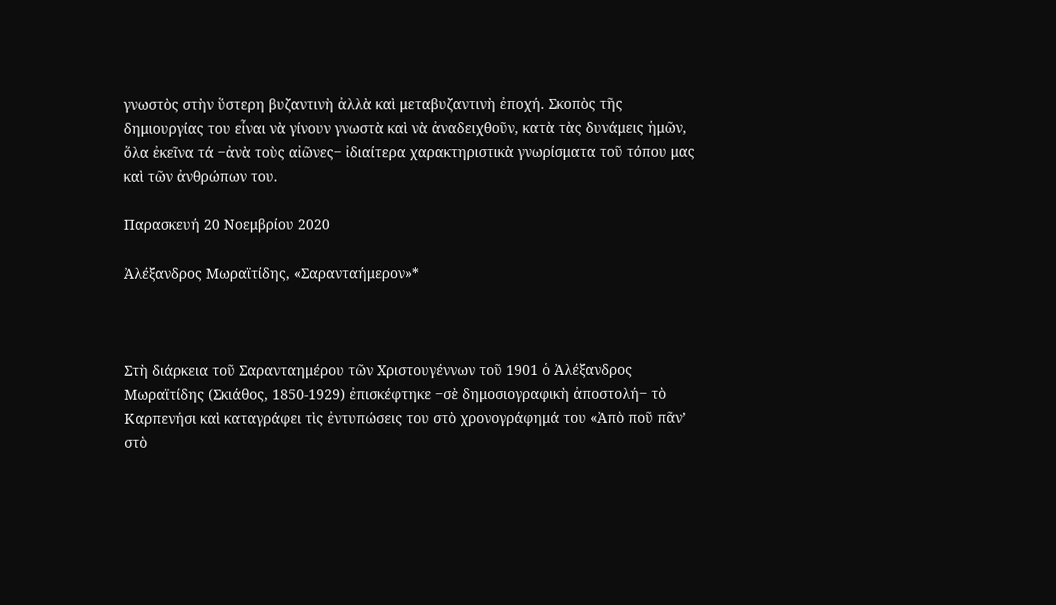γνωστὸς στὴν ὕστερη βυζαντινὴ ἀλλὰ καὶ μεταβυζαντινὴ ἐποχή. Σκοπὸς τῆς δημιουργίας του εἶναι νὰ γίνουν γνωστὰ καὶ νὰ ἀναδειχθοῦν, κατὰ τὰς δυνάμεις ἡμῶν, ὅλα ἐκεῖνα τά ‒ἀνὰ τοὺς αἰῶνες‒ ἰδιαίτερα χαρακτηριστικὰ γνωρίσματα τοῦ τόπου μας καὶ τῶν ἀνθρώπων του.

Παρασκευή 20 Νοεμβρίου 2020

Ἀλέξανδρος Μωραϊτίδης, «Σαρανταήμερον»*



Στὴ διάρκεια τοῦ Σαρανταημέρου τῶν Χριστουγέννων τοῦ 1901 ὁ Ἀλέξανδρος Μωραϊτίδης (Σκιάθος, 1850-1929) ἐπισκέφτηκε ‒σὲ δημοσιογραφικὴ ἀποστολή‒ τὸ Καρπενήσι καὶ καταγράφει τὶς ἐντυπώσεις του στὸ χρονογράφημά του «Ἀπὸ ποῦ πᾶν’ στὸ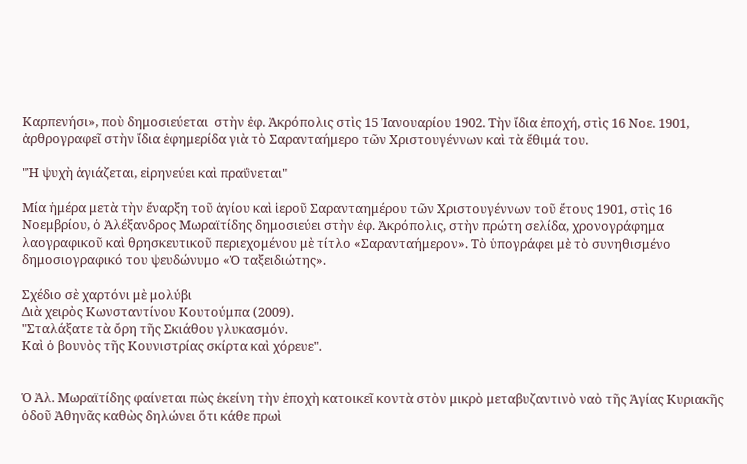Καρπενήσι», ποὺ δημοσιεύεται  στὴν ἐφ. Ἀκρόπολις στὶς 15 Ἰανουαρίου 1902. Τὴν ἴδια ἐποχή, στὶς 16 Νοε. 1901, ἀρθρογραφεῖ στὴν ἴδια ἐφημερίδα γιὰ τὸ Σαρανταήμερο τῶν Χριστουγέννων καὶ τὰ ἔθιμά του.

"Ἡ ψυχὴ ἁγιάζεται, εἰρηνεύει καὶ πραΰνεται"

Μία ἡμέρα μετὰ τὴν ἔναρξη τοῦ ἁγίου καὶ ἱεροῦ Σαρανταημέρου τῶν Χριστουγέννων τοῦ ἔτους 1901, στὶς 16 Νοεμβρίου, ὁ Ἀλέξανδρος Μωραϊτίδης δημοσιεύει στὴν ἐφ. Ἀκρόπολις, στὴν πρώτη σελίδα, χρονογράφημα λαογραφικοῦ καὶ θρησκευτικοῦ περιεχομένου μὲ τίτλο «Σαρανταήμερον». Τὸ ὑπογράφει μὲ τὸ συνηθισμένο δημοσιογραφικό του ψευδώνυμο «Ὁ ταξειδιώτης».

Σχέδιο σὲ χαρτόνι μὲ μολύβι
Διὰ χειρὸς Κωνσταντίνου Κουτούμπα (2009).
"Σταλάξατε τὰ ὄρη τῆς Σκιάθου γλυκασμόν.
Καὶ ὁ βουνὸς τῆς Κουνιστρίας σκίρτα καὶ χόρευε".


Ὁ Ἀλ. Μωραϊτίδης φαίνεται πὼς ἐκείνη τὴν ἐποχὴ κατοικεῖ κοντὰ στὸν μικρὸ μεταβυζαντινὸ ναὸ τῆς Ἁγίας Κυριακῆς ὁδοῦ Ἀθηνᾶς καθὼς δηλώνει ὅτι κάθε πρωὶ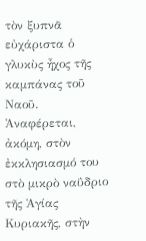τὸν ξυπνᾶ εὐχάριστα ὁ γλυκὺς ἦχος τῆς καμπάνας τοῦ Ναοῦ. Ἀναφέρεται, ἀκόμη, στὸν ἐκκλησιασμό του στὸ μικρὸ ναΰδριο τῆς Ἁγίας Κυριακῆς, στὴν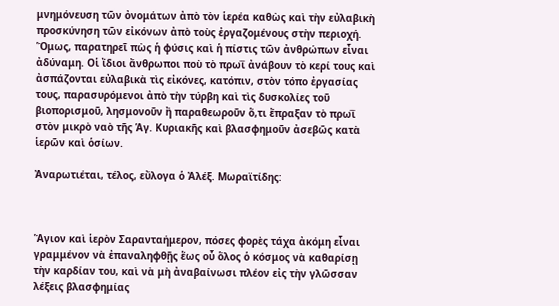μνημόνευση τῶν ὀνομάτων ἀπὸ τὸν ἱερέα καθὼς καὶ τὴν εὐλαβικὴ  προσκύνηση τῶν εἰκόνων ἀπὸ τοὺς ἐργαζομένους στὴν περιοχή. Ὅμως, παρατηρεῖ πὼς ἡ φύσις καὶ ἡ πίστις τῶν ἀνθρώπων εἶναι ἀδύναμη. Οἱ ἴδιοι ἄνθρωποι ποὺ τὸ πρωῒ ἀνάβουν τὸ κερί τους καὶ ἀσπάζονται εὐλαβικὰ τὶς εἰκόνες, κατόπιν, στὸν τόπο ἐργασίας τους, παρασυρόμενοι ἀπὸ τὴν τύρβη καὶ τὶς δυσκολίες τοῦ βιοπορισμοῦ, λησμονοῦν ἢ παραθεωροῦν ὅ,τι ἔπραξαν τὸ πρωῒ στὸν μικρὸ ναὸ τῆς Ἁγ. Κυριακῆς καὶ βλασφημοῦν ἀσεβῶς κατὰ ἱερῶν καὶ ὁσίων.

Ἀναρωτιέται, τέλος, εὔλογα ὁ Ἀλέξ. Μωραϊτίδης:



Ἅγιον καὶ ἱερὸν Σαρανταήμερον, πόσες φορὲς τάχα ἀκόμη εἶναι γραμμένον νὰ ἐπαναληφθῇς ἕως οὗ ὅλος ὁ κόσμος νὰ καθαρίσῃ τὴν καρδίαν του, καὶ νὰ μὴ ἀναβαίνωσι πλέον εἰς τὴν γλῶσσαν λέξεις βλασφημίας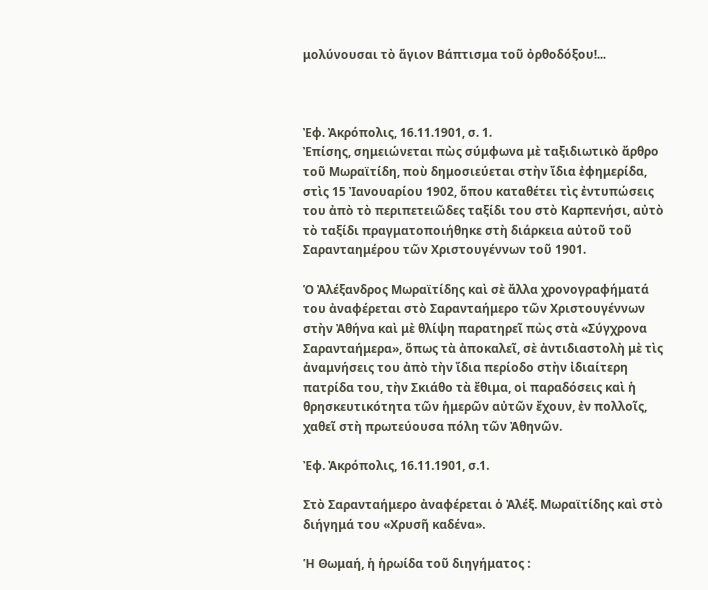μολύνουσαι τὸ ἅγιον Βάπτισμα τοῦ ὀρθοδόξου!...



Ἐφ. Ἀκρόπολις, 16.11.1901, σ. 1.
Ἐπίσης, σημειώνεται πὼς σύμφωνα μὲ ταξιδιωτικὸ ἄρθρο τοῦ Μωραϊτίδη, ποὺ δημοσιεύεται στὴν ἴδια ἐφημερίδα, στὶς 15 Ἰανουαρίου 1902, ὅπου καταθέτει τὶς ἐντυπώσεις του ἀπὸ τὸ περιπετειῶδες ταξίδι του στὸ Καρπενήσι, αὐτὸ τὸ ταξίδι πραγματοποιήθηκε στὴ διάρκεια αὐτοῦ τοῦ Σαρανταημέρου τῶν Χριστουγέννων τοῦ 1901.

Ὁ Ἀλέξανδρος Μωραϊτίδης καὶ σὲ ἄλλα χρονογραφήματά του ἀναφέρεται στὸ Σαρανταήμερο τῶν Χριστουγέννων στὴν Ἀθήνα καὶ μὲ θλίψη παρατηρεῖ πὼς στὰ «Σύγχρονα Σαρανταήμερα», ὅπως τὰ ἀποκαλεῖ, σὲ ἀντιδιαστολὴ μὲ τὶς ἀναμνήσεις του ἀπὸ τὴν ἴδια περίοδο στὴν ἰδιαίτερη πατρίδα του, τὴν Σκιάθο τὰ ἔθιμα, οἱ παραδόσεις καὶ ἡ θρησκευτικότητα τῶν ἡμερῶν αὐτῶν ἔχουν, ἐν πολλοῖς,  χαθεῖ στὴ πρωτεύουσα πόλη τῶν Ἀθηνῶν.

Ἐφ. Ἀκρόπολις, 16.11.1901, σ.1.

Στὸ Σαρανταήμερο ἀναφέρεται ὁ Ἀλέξ. Μωραϊτίδης καὶ στὸ διήγημά του «Χρυσῆ καδένα».

Ἡ Θωμαή, ἡ ἡρωίδα τοῦ διηγήματος :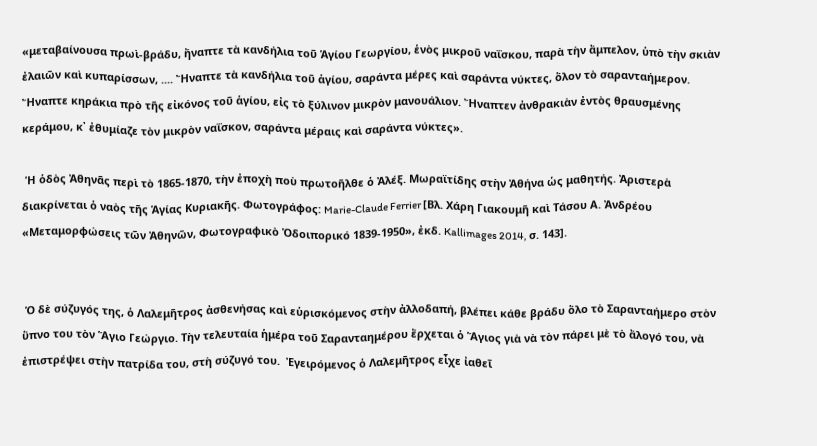«μεταβαίνουσα πρωὶ-βράδυ, ἤναπτε τὰ κανδήλια τοῦ Ἁγίου Γεωργίου, ἑνὸς μικροῦ ναΐσκου, παρὰ τὴν ἄμπελον, ὑπὸ τὴν σκιὰν ἐλαιῶν καὶ κυπαρίσσων, .... Ἤναπτε τὰ κανδήλια τοῦ ἁγίου, σαράντα μέρες καὶ σαράντα νύκτες, ὅλον τὸ σαρανταήμερον. Ἤναπτε κηράκια πρὸ τῆς εἰκόνος τοῦ ἁγίου, εἰς τὸ ξύλινον μικρὸν μανουάλιον. Ἤναπτεν ἀνθρακιὰν ἐντὸς θραυσμένης κεράμου, κ᾿ ἐθυμίαζε τὸν μικρὸν ναΐσκον, σαράντα μέραις καὶ σαράντα νύκτες».

 Ἡ ὁδὸς Ἀθηνᾶς περὶ τὸ 1865-1870, τὴν ἐποχὴ ποὺ πρωτοῆλθε ὁ Ἀλέξ. Μωραϊτίδης στὴν Ἀθήνα ὡς μαθητής. Ἀριστερὰ διακρίνεται ὁ ναὸς τῆς Ἁγίας Κυριακῆς. Φωτογράφος: Marie-Claude Ferrier [Βλ. Χάρη Γιακουμῆ καὶ Τάσου Α. Ἀνδρέου «Μεταμορφώσεις τῶν Ἀθηνῶν, Φωτογραφικὸ Ὁδοιπορικό 1839-1950», ἐκδ. Kallimages 2014, σ. 143].


 Ὁ δὲ σύζυγός της, ὁ Λαλεμῆτρος ἀσθενήσας καὶ εὑρισκόμενος στὴν ἀλλοδαπή, βλέπει κάθε βράδυ ὅλο τὸ Σαρανταήμερο στὸν ὕπνο του τὸν Ἅγιο Γεώργιο. Τὴν τελευταία ἡμέρα τοῦ Σαρανταημέρου ἔρχεται ὁ Ἅγιος γιὰ νὰ τὸν πάρει μὲ τὸ ἄλογό του, νὰ ἐπιστρέψει στὴν πατρίδα του, στὴ σύζυγό του.  Ἐγειρόμενος ὁ Λαλεμῆτρος εἶχε ἰαθεῖ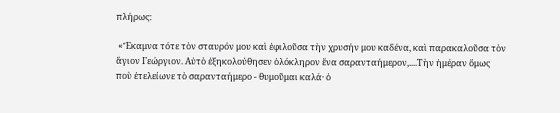πλήρως:

 «Ἔκαμνα τότε τὸν σταυρόν μου καὶ ἐφιλοῦσα τὴν χρυσήν μου καδένα, καὶ παρακαλοῦσα τὸν ἅγιον Γεώργιον. Αὐτὸ ἐξηκολούθησεν ὁλόκληρον ἕνα σαρανταήμερον,....Τὴν ἡμέραν ὅμως ποὺ ἐτελείωνε τὸ σαρανταήμερο - θυμοῦμαι καλά· ὁ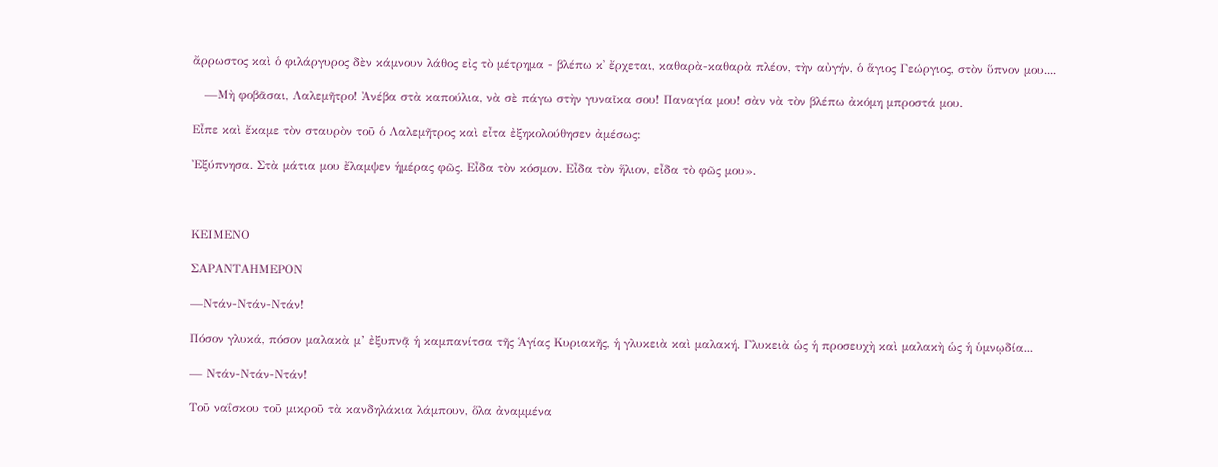ἄρρωστος καὶ ὁ φιλάργυρος δὲν κάμνουν λάθος εἰς τὸ μέτρημα - βλέπω κ᾿ ἔρχεται, καθαρὰ-καθαρὰ πλέον, τὴν αὐγήν, ὁ ἅγιος Γεώργιος, στὸν ὕπνον μου....

   —Μὴ φοβᾶσαι, Λαλεμῆτρο! Ἀνέβα στὰ καπούλια, νὰ σὲ πάγω στὴν γυναῖκα σου! Παναγία μου! σὰν νὰ τὸν βλέπω ἀκόμη μπροστά μου.

Εἶπε καὶ ἔκαμε τὸν σταυρὸν τοῦ ὁ Λαλεμῆτρος καὶ εἶτα ἐξηκολούθησεν ἀμέσως:

Ἐξύπνησα. Στὰ μάτια μου ἔλαμψεν ἡμέρας φῶς. Εἶδα τὸν κόσμον. Εἶδα τὸν ἥλιον, εἶδα τὸ φῶς μου».



ΚΕΙΜΕΝΟ

ΣΑΡΑΝΤΑΗΜΕΡΟΝ

—Ντάν-Ντάν-Ντάν!

Πόσον γλυκά, πόσον μαλακὰ μ’ ἐξυπνᾷ ἡ καμπανίτσα τῆς Ἁγίας Κυριακῆς, ἡ γλυκειὰ καὶ μαλακή. Γλυκειὰ ὡς ἡ προσευχὴ καὶ μαλακὴ ὡς ἡ ὑμνῳδία...

— Ντάν-Ντάν-Ντάν!

Τοῦ ναΐσκου τοῦ μικροῦ τὰ κανδηλάκια λάμπουν, ὅλα ἀναμμένα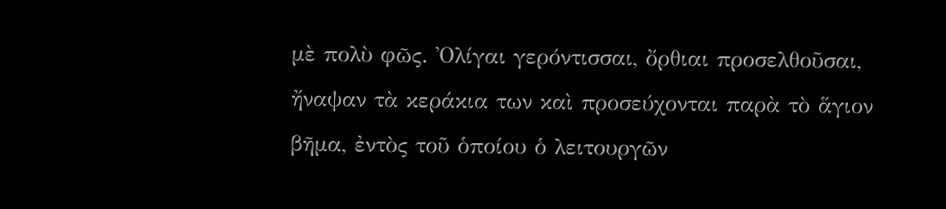μὲ πολὺ φῶς. Ὀλίγαι γερόντισσαι, ὄρθιαι προσελθοῦσαι, ἤναψαν τὰ κεράκια των καὶ προσεύχονται παρὰ τὸ ἅγιον βῆμα, ἐντὸς τοῦ ὁποίου ὁ λειτουργῶν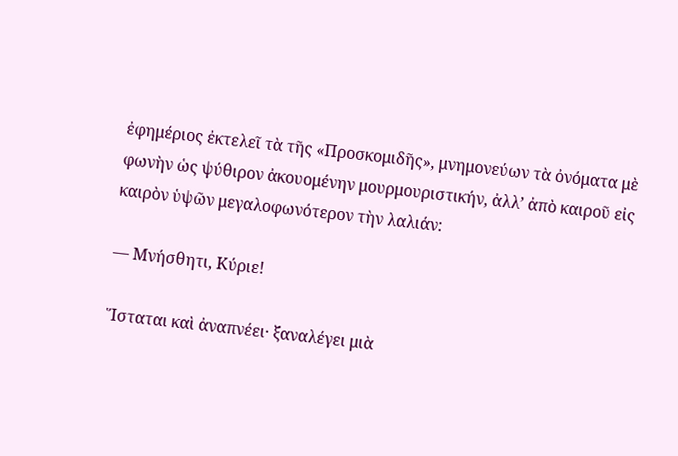ἐφημέριος ἐκτελεῖ τὰ τῆς «Προσκομιδῆς», μνημονεύων τὰ ὀνόματα μὲ φωνὴν ὡς ψύθιρον ἀκουομένην μουρμουριστικήν, ἀλλ’ ἀπὸ καιροῦ εἰς καιρὸν ὑψῶν μεγαλοφωνότερον τὴν λαλιάν:

— Μνήσθητι, Κύριε!

Ἵσταται καὶ ἀναπνέει· ξαναλέγει μιὰ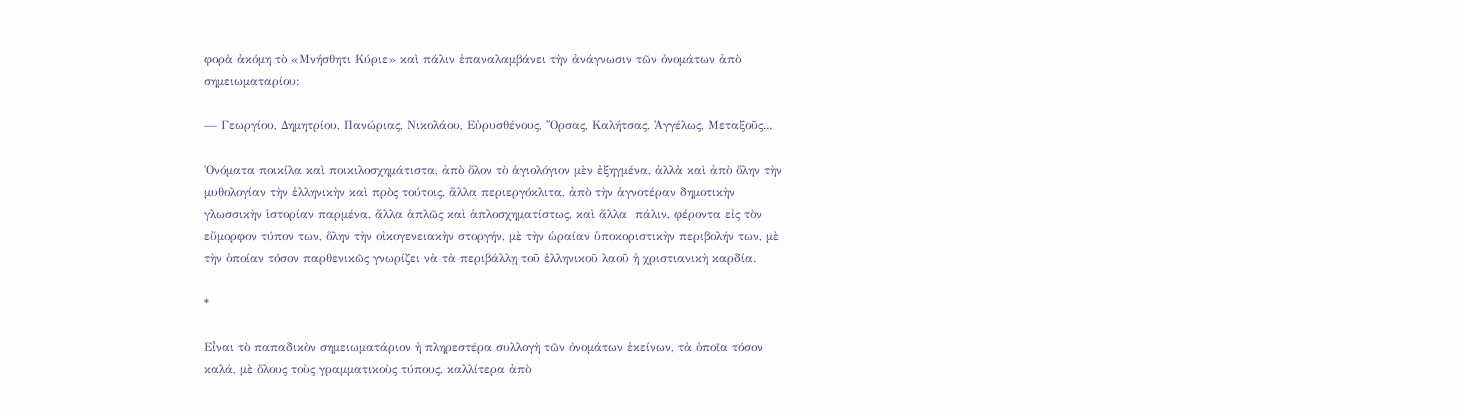φορὰ ἀκόμη τὸ «Μνήσθητι Κύριε» καὶ πάλιν ἐπαναλαμβάνει τὴν ἀνάγνωσιν τῶν ὀνομάτων ἀπὸ σημειωματαρίου:

— Γεωργίου, Δημητρίου, Πανώριας, Νικολάου, Εὐρυσθένους, Ὄρσας, Καλήτσας, Ἀγγέλως, Μεταξοῦς...

Ὀνόματα ποικίλα καὶ ποικιλοσχημάτιστα, ἀπὸ ὅλον τὸ ἁγιολόγιον μὲν ἐξηγμένα, ἀλλὰ καὶ ἀπὸ ὅλην τὴν μυθολογίαν τὴν ἑλληνικὴν καὶ πρὸς τούτοις, ἄλλα περιεργόκλιτα, ἀπὸ τὴν ἁγνοτέραν δημοτικὴν γλωσσικὴν ἱστορίαν παρμένα, ἄλλα ἁπλῶς καὶ ἁπλοσχηματίστως, καὶ ἄλλα  πάλιν, φέροντα εἰς τὸν εὔμορφον τύπον των, ὅλην τὴν οἰκογενειακὴν στοργήν, μὲ τὴν ὡραίαν ὑποκοριστικὴν περιβολήν των, μὲ τὴν ὁποίαν τόσον παρθενικῶς γνωρίζει νὰ τὰ περιβάλλῃ τοῦ ἑλληνικοῦ λαοῦ ἡ χριστιανικὴ καρδία.

*

Εἶναι τὸ παπαδικὸν σημειωματάριον ἡ πληρεστέρα συλλογὴ τῶν ὀνομάτων ἐκείνων, τὰ ὁποῖα τόσον καλά, μὲ ὅλους τοὺς γραμματικοὺς τύπους, καλλίτερα ἀπὸ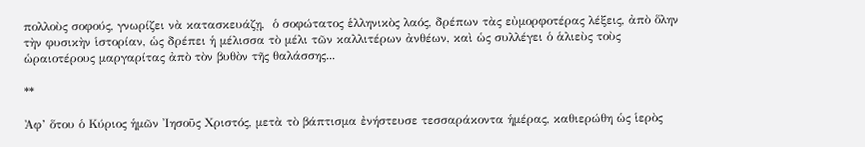πολλοὺς σοφούς, γνωρίζει νὰ κατασκευάζῃ,  ὁ σοφώτατος ἑλληνικὸς λαός, δρέπων τὰς εὐμορφοτέρας λέξεις, ἀπὸ ὅλην τὴν φυσικὴν ἱστορίαν, ὡς δρέπει ἡ μέλισσα τὸ μέλι τῶν καλλιτέρων ἀνθέων, καὶ ὡς συλλέγει ὁ ἁλιεὺς τοὺς ὡραιοτέρους μαργαρίτας ἀπὸ τὸν βυθὸν τῆς θαλάσσης...

**

Ἀφ’ ὅτου ὁ Κύριος ἡμῶν Ἰησοῦς Χριστός, μετὰ τὸ βάπτισμα ἐνήστευσε τεσσαράκοντα ἡμέρας, καθιερώθη ὡς ἱερὸς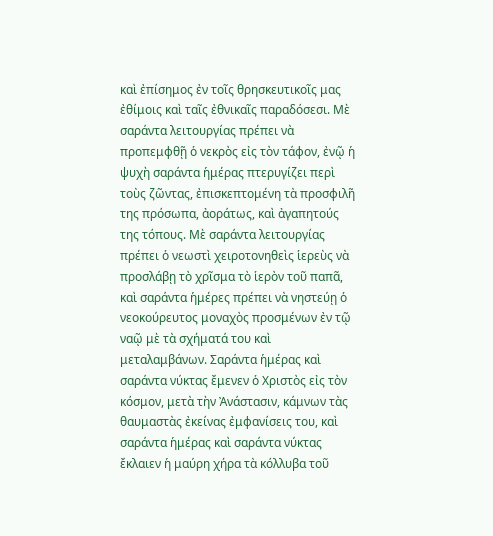καὶ ἐπίσημος ἐν τοῖς θρησκευτικοῖς μας ἐθίμοις καὶ ταῖς ἐθνικαῖς παραδόσεσι. Μὲ σαράντα λειτουργίας πρέπει νὰ προπεμφθῇ ὁ νεκρὸς εἰς τὸν τάφον, ἐνῷ ἡ ψυχὴ σαράντα ἡμέρας πτερυγίζει περὶ τοὺς ζῶντας, ἐπισκεπτομένη τὰ προσφιλῆ της πρόσωπα, ἀοράτως, καὶ ἀγαπητούς της τόπους. Μὲ σαράντα λειτουργίας  πρέπει ὁ νεωστὶ χειροτονηθεὶς ἱερεὺς νὰ προσλάβῃ τὸ χρῖσμα τὸ ἱερὸν τοῦ παπᾶ, καὶ σαράντα ἡμέρες πρέπει νὰ νηστεύῃ ὁ νεοκούρευτος μοναχὸς προσμένων ἐν τῷ ναῷ μὲ τὰ σχήματά του καὶ μεταλαμβάνων. Σαράντα ἡμέρας καὶ σαράντα νύκτας ἔμενεν ὁ Χριστὸς εἰς τὸν κόσμον, μετὰ τὴν Ἀνάστασιν, κάμνων τὰς θαυμαστὰς ἐκείνας ἐμφανίσεις του, καὶ σαράντα ἡμέρας καὶ σαράντα νύκτας ἔκλαιεν ἡ μαύρη χήρα τὰ κόλλυβα τοῦ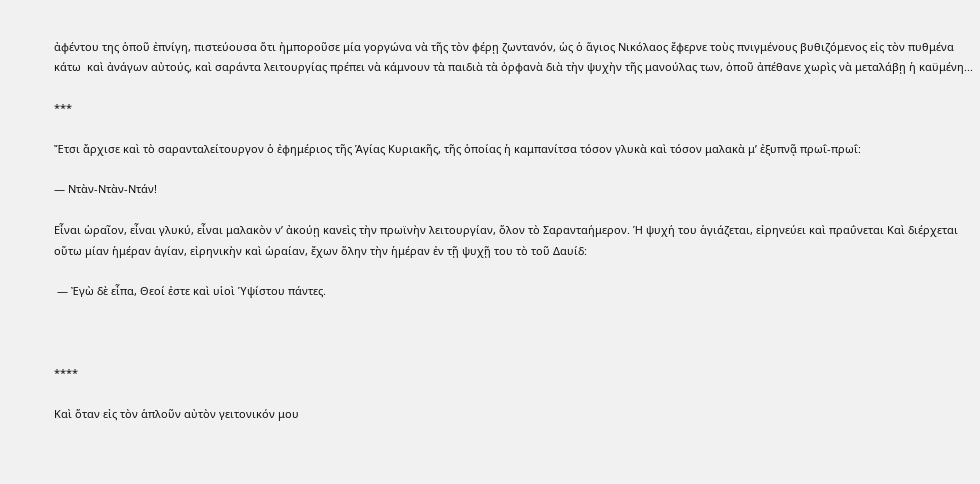ἀφέντου της ὁποῦ ἐπνίγη, πιστεύουσα ὅτι ἠμποροῦσε μία γοργώνα νὰ τῆς τὸν φέρῃ ζωντανόν, ὡς ὁ ἅγιος Νικόλαος ἔφερνε τοὺς πνιγμένους βυθιζόμενος εἰς τὸν πυθμένα κάτω  καὶ ἀνάγων αὐτούς, καὶ σαράντα λειτουργίας πρέπει νὰ κάμνουν τὰ παιδιὰ τὰ ὀρφανὰ διὰ τὴν ψυχὴν τῆς μανούλας των, ὁποῦ ἀπέθανε χωρὶς νὰ μεταλάβῃ ἡ καϋμένη...

***

Ἔτσι ἄρχισε καὶ τὸ σαρανταλείτουργον ὁ ἐφημέριος τῆς Ἁγίας Κυριακῆς, τῆς ὁποίας ἡ καμπανίτσα τόσον γλυκὰ καὶ τόσον μαλακὰ μ’ ἐξυπνᾷ πρωΐ-πρωΐ:

— Ντὰν-Ντὰν-Ντάν!

Εἶναι ὡραῖον, εἶναι γλυκύ, εἶναι μαλακὸν ν’ ἀκούῃ κανεὶς τὴν πρωϊνὴν λειτουργίαν, ὅλον τὸ Σαρανταήμερον. Ἡ ψυχή του ἁγιάζεται, εἰρηνεύει καὶ πραΰνεται Καὶ διέρχεται οὕτω μίαν ἡμέραν ἁγίαν, εἰρηνικὴν καὶ ὡραίαν, ἔχων ὅλην τὴν ἡμέραν ἐν τῇ ψυχῇ του τὸ τοῦ Δαυίδ:

 — Ἐγὼ δὲ εἶπα, Θεοί ἐστε καὶ υἱοὶ Ὑψίστου πάντες.



****

Καὶ ὅταν εἰς τὸν ἁπλοῦν αὐτὸν γειτονικόν μου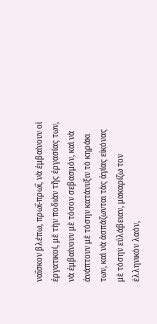ναΐσκον βλέπω, πρωΐ-πρωΐ, νὰ ἐμβαίνουν οἱ ἐργατικοί, μὲ τὴν ποδιὰν τῆς ἐργασίας των, νὰ ἐμβαίνουν μὲ τόσον σεβασμόν, καὶ νὰ ἀνάπτουν μὲ τόσην κατάνυξιν τὸ κηράκι των, καὶ νὰ ἀσπάζωνται τὰς ἁγίας εἰκόνας μὲ τόσην εὐλάβειαν, μακαρίζω τον ἑλληνικὸν λαόν,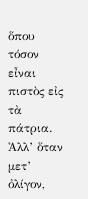ὅπου τόσον εἶναι πιστὸς εἰς τὰ πάτρια. Ἀλλ’ ὅταν μετ’ ὀλίγον,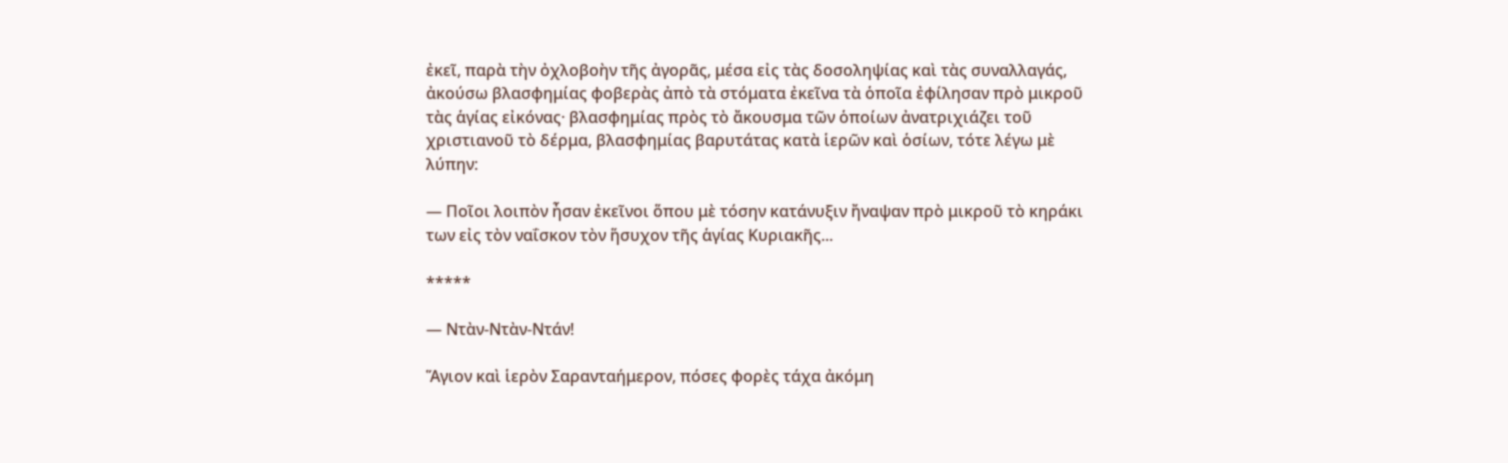ἐκεῖ, παρὰ τὴν ὀχλοβοὴν τῆς ἀγορᾶς, μέσα εἰς τὰς δοσοληψίας καὶ τὰς συναλλαγάς, ἀκούσω βλασφημίας φοβερὰς ἀπὸ τὰ στόματα ἐκεῖνα τὰ ὁποῖα ἐφίλησαν πρὸ μικροῦ τὰς ἁγίας εἰκόνας· βλασφημίας πρὸς τὸ ἄκουσμα τῶν ὁποίων ἀνατριχιάζει τοῦ χριστιανοῦ τὸ δέρμα, βλασφημίας βαρυτάτας κατὰ ἱερῶν καὶ ὁσίων, τότε λέγω μὲ λύπην:

— Ποῖοι λοιπὸν ἦσαν ἐκεῖνοι ὅπου μὲ τόσην κατάνυξιν ἤναψαν πρὸ μικροῦ τὸ κηράκι των εἰς τὸν ναΐσκον τὸν ἥσυχον τῆς ἁγίας Κυριακῆς...

*****

— Ντὰν-Ντὰν-Ντάν!

Ἅγιον καὶ ἱερὸν Σαρανταήμερον, πόσες φορὲς τάχα ἀκόμη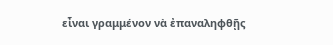εἶναι γραμμένον νὰ ἐπαναληφθῇς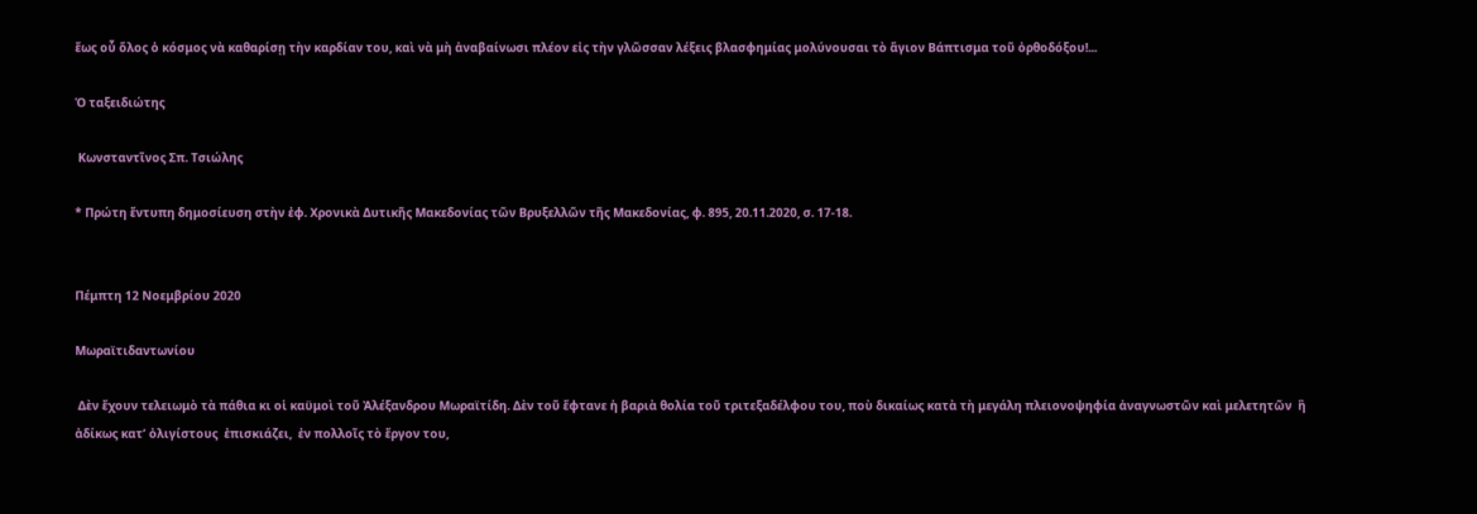ἕως οὗ ὅλος ὁ κόσμος νὰ καθαρίσῃ τὴν καρδίαν του, καὶ νὰ μὴ ἀναβαίνωσι πλέον εἰς τὴν γλῶσσαν λέξεις βλασφημίας μολύνουσαι τὸ ἅγιον Βάπτισμα τοῦ ὀρθοδόξου!...

Ὁ ταξειδιώτης

 Κωνσταντῖνος Σπ. Τσιώλης

* Πρώτη ἔντυπη δημοσίευση στὴν ἐφ. Χρονικὰ Δυτικῆς Μακεδονίας τῶν Βρυξελλῶν τῆς Μακεδονίας, φ. 895, 20.11.2020, σ. 17-18.


Πέμπτη 12 Νοεμβρίου 2020

Μωραϊτιδαντωνίου

 Δὲν ἔχουν τελειωμὸ τὰ πάθια κι οἱ καϋμοὶ τοῦ Ἀλέξανδρου Μωραϊτίδη. Δὲν τοῦ ἔφτανε ἡ βαριὰ θολία τοῦ τριτεξαδέλφου του, ποὺ δικαίως κατὰ τὴ μεγάλη πλειονοψηφία ἀναγνωστῶν καὶ μελετητῶν  ἢ ἀδίκως κατ’ ὀλιγίστους  ἐπισκιάζει,  ἐν πολλοῖς τὸ ἔργον του,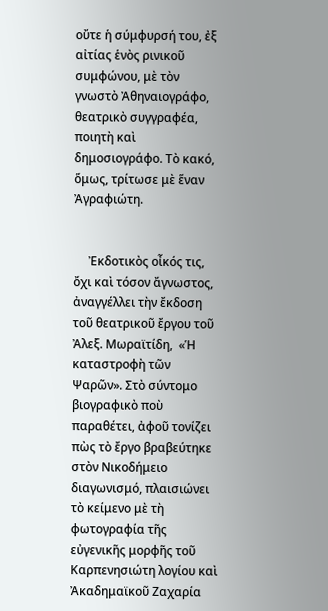οὔτε ἡ σύμφυρσή του, ἐξ αἰτίας ἑνὸς ρινικοῦ συμφώνου, μὲ τὸν γνωστὸ Ἀθηναιογράφο, θεατρικὸ συγγραφέα, ποιητὴ καὶ δημοσιογράφο. Τὸ κακό, ὅμως, τρίτωσε μὲ ἕναν Ἀγραφιώτη.


     Ἐκδοτικὸς οἶκός τις, ὄχι καὶ τόσον ἄγνωστος,  ἀναγγέλλει τὴν ἔκδοση τοῦ θεατρικοῦ ἔργου τοῦ Ἀλεξ. Μωραϊτίδη,  «Ἡ καταστροφὴ τῶν Ψαρῶν». Στὸ σύντομο βιογραφικὸ ποὺ παραθέτει, ἀφοῦ τονίζει πὼς τὸ ἔργο βραβεύτηκε στὸν Νικοδήμειο διαγωνισμό, πλαισιώνει τὸ κείμενο μὲ τὴ φωτογραφία τῆς εὐγενικῆς μορφῆς τοῦ Καρπενησιώτη λογίου καὶ Ἀκαδημαϊκοῦ Ζαχαρία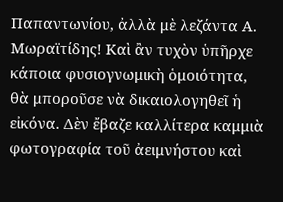Παπαντωνίου, ἀλλὰ μὲ λεζάντα Α. Μωραϊτίδης! Καὶ ἂν τυχὸν ὑπῆρχε κάποια φυσιογνωμικὴ ὁμοιότητα, θὰ μποροῦσε νὰ δικαιολογηθεῖ ἡ εἰκόνα. Δὲν ἔβαζε καλλίτερα καμμιὰ φωτογραφία τοῦ ἀειμνήστου καὶ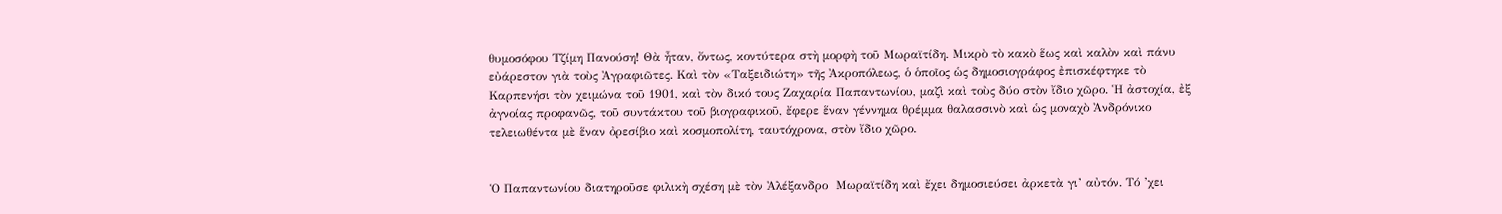θυμοσόφου Τζίμη Πανούση! Θὰ ἦταν, ὄντως, κοντύτερα στὴ μορφὴ τοῦ Μωραϊτίδη. Μικρὸ τὸ κακὸ ἕως καὶ καλὸν καὶ πάνυ εὐάρεστον γιὰ τοὺς Ἀγραφιῶτες. Καὶ τὸν «Ταξειδιώτη» τῆς Ἀκροπόλεως, ὁ ὁποῖος ὡς δημοσιογράφος ἐπισκέφτηκε τὸ Καρπενήσι τὸν χειμώνα τοῦ 1901, καὶ τὸν δικό τους Ζαχαρία Παπαντωνίου, μαζὶ καὶ τοὺς δύο στὸν ἴδιο χῶρο. Ἡ ἀστοχία, ἐξ ἀγνοίας προφανῶς, τοῦ συντάκτου τοῦ βιογραφικοῦ, ἔφερε ἕναν γέννημα θρέμμα θαλασσινὸ καὶ ὡς μοναχὸ Ἀνδρόνικο τελειωθέντα μὲ ἕναν ὀρεσίβιο καὶ κοσμοπολίτη, ταυτόχρονα, στὸν ἴδιο χῶρο.


Ὁ Παπαντωνίου διατηροῦσε φιλικὴ σχέση μὲ τὸν Ἀλέξανδρο  Μωραϊτίδη καὶ ἔχει δημοσιεύσει ἀρκετὰ γι’ αὐτόν. Τό ’χει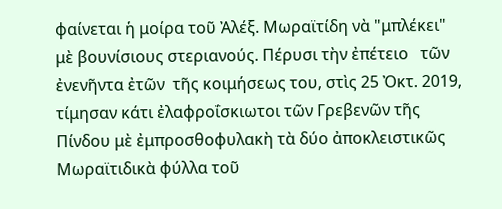φαίνεται ἡ μοίρα τοῦ Ἀλέξ. Μωραϊτίδη νὰ "μπλέκει" μὲ βουνίσιους στεριανούς. Πέρυσι τὴν ἐπέτειο   τῶν ἐνενῆντα ἐτῶν  τῆς κοιμήσεως του, στὶς 25 Ὀκτ. 2019, τίμησαν κάτι ἐλαφροΐσκιωτοι τῶν Γρεβενῶν τῆς Πίνδου μὲ ἐμπροσθοφυλακὴ τὰ δύο ἀποκλειστικῶς Μωραϊτιδικὰ φύλλα τοῦ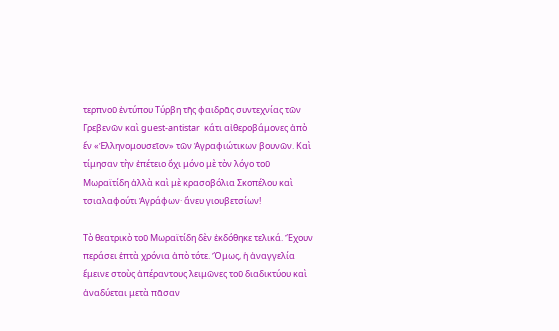τερπνοῦ ἐντύπου Τύρβη τῆς φαιδρᾶς συντεχνίας τῶν Γρεβενῶν καὶ guest-antistar  κάτι αἰθεροβάμονες ἀπὸ ἕν «Ἑλληνομουσεῖον» τῶν Ἀγραφιώτικων βουνῶν. Καὶ τίμησαν τὴν ἐπέτειο ὄχι μόνο μὲ τὸν λόγο τοῦ Μωραϊτίδη ἀλλὰ καὶ μὲ κρασοβόλια Σκοπέλου καὶ τσιαλαφούτι Ἀγράφων· ἄνευ γιουβετσίων!

Τὸ θεατρικὸ τοῦ Μωραϊτίδη δὲν ἐκδόθηκε τελικά. Ἔχουν περάσει ἑπτὰ χρόνια ἀπὸ τότε. Ὅμως, ἡ ἀναγγελία ἔμεινε στοὺς ἀπέραντους λειμῶνες τοῦ διαδικτύου καὶ ἀναδύεται μετὰ πᾶσαν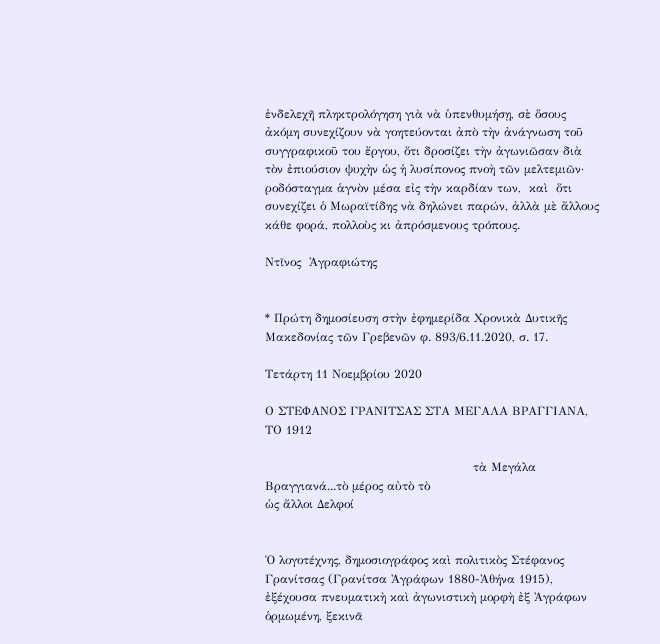ἐνδελεχῆ πληκτρολόγηση γιὰ νὰ ὑπενθυμήσῃ, σὲ ὅσους ἀκόμη συνεχίζουν νὰ γοητεύονται ἀπὸ τὴν ἀνάγνωση τοῦ συγγραφικοῦ του ἔργου, ὅτι δροσίζει τὴν ἀγωνιῶσαν διὰ τὸν ἐπιούσιον ψυχὴν ὡς ἡ λυσίπονος πνοὴ τῶν μελτεμιῶν· ροδόσταγμα ἁγνὸν μέσα εἰς τὴν καρδίαν των,  καὶ  ὅτι συνεχίζει ὁ Μωραϊτίδης νὰ δηλώνει παρών, ἀλλὰ μὲ ἄλλους κάθε φορά, πολλοὺς κι ἀπρόσμενους τρόπους.

Ντῖνος  Ἀγραφιώτης


* Πρώτη δημοσίευση στὴν ἐφημερίδα Χρονικὰ Δυτικῆς Μακεδονίας τῶν Γρεβενῶν φ. 893/6.11.2020, σ. 17.

Τετάρτη 11 Νοεμβρίου 2020

Ο ΣΤΕΦΑΝΟΣ ΓΡΑΝΙΤΣΑΣ ΣΤΑ ΜΕΓΑΛΑ ΒΡΑΓΓΙΑΝΑ, ΤΟ 1912

                                                    τὰ Μεγάλα Βραγγιανά...τὸ μέρος αὐτὸ τὸ                                                                                                                       ὡς ἄλλοι Δελφοί


Ὁ λογοτέχνης, δημοσιογράφος καὶ πολιτικὸς Στέφανος Γρανίτσας (Γρανίτσα Ἀγράφων 1880-Ἀθήνα 1915), ἐξέχουσα πνευματικὴ καὶ ἀγωνιστικὴ μορφὴ ἐξ Ἀγράφων ὁρμωμένη, ξεκινᾶ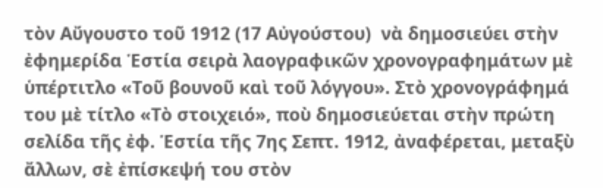τὸν Αὔγουστο τοῦ 1912 (17 Αὐγούστου)  νὰ δημοσιεύει στὴν ἐφημερίδα Ἑστία σειρὰ λαογραφικῶν χρονογραφημάτων μὲ ὑπέρτιτλο «Τοῦ βουνοῦ καὶ τοῦ λόγγου». Στὸ χρονογράφημά του μὲ τίτλο «Τὸ στοιχειό», ποὺ δημοσιεύεται στὴν πρώτη σελίδα τῆς ἐφ. Ἑστία τῆς 7ης Σεπτ. 1912, ἀναφέρεται, μεταξὺ ἄλλων, σὲ ἐπίσκεψή του στὸν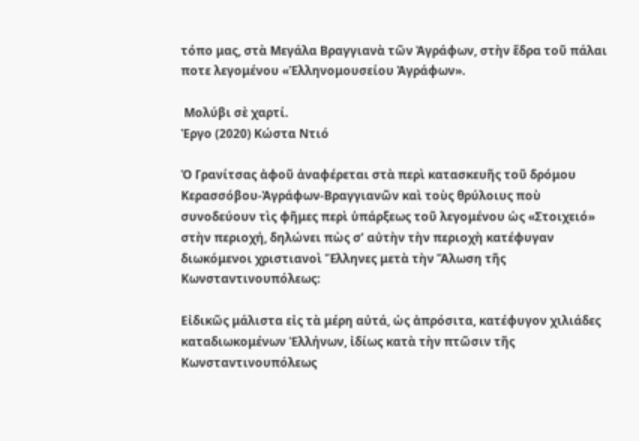τόπο μας, στὰ Μεγάλα Βραγγιανὰ τῶν Ἀγράφων, στὴν ἕδρα τοῦ πάλαι ποτε λεγομένου «Ἑλληνομουσείου Ἀγράφων».

 Μολύβι σὲ χαρτί.
Ἐργο (2020) Κώστα Ντιό

Ὁ Γρανίτσας ἀφοῦ ἀναφέρεται στὰ περὶ κατασκευῆς τοῦ δρόμου Κερασσόβου-Ἀγράφων-Βραγγιανῶν καὶ τοὺς θρύλοιυς ποὺ συνοδεύουν τὶς φῆμες περὶ ὑπάρξεως τοῦ λεγομένου ὡς «Στοιχειό» στὴν περιοχή, δηλώνει πὼς σ’ αὐτὴν τὴν περιοχὴ κατέφυγαν διωκόμενοι χριστιανοὶ Ἕλληνες μετὰ τὴν Ἅλωση τῆς Κωνσταντινουπόλεως:

Εἰδικῶς μάλιστα εἰς τὰ μέρη αὐτά, ὡς ἀπρόσιτα, κατέφυγον χιλιάδες καταδιωκομένων Ἑλλήνων, ἰδίως κατὰ τὴν πτῶσιν τῆς Κωνσταντινουπόλεως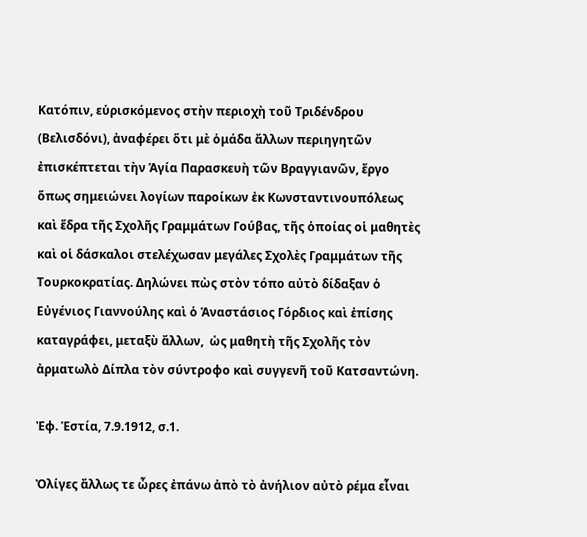Κατόπιν, εὑρισκόμενος στὴν περιοχὴ τοῦ Τριδένδρου (Βελισδόνι), ἀναφέρει ὅτι μὲ ὁμάδα ἄλλων περιηγητῶν ἐπισκέπτεται τὴν Ἁγία Παρασκευὴ τῶν Βραγγιανῶν, ἔργο ὅπως σημειώνει λογίων παροίκων ἐκ Κωνσταντινουπόλεως  καὶ ἕδρα τῆς Σχολῆς Γραμμάτων Γούβας, τῆς ὁποίας οἱ μαθητὲς καὶ οἱ δάσκαλοι στελέχωσαν μεγάλες Σχολὲς Γραμμάτων τῆς Τουρκοκρατίας. Δηλώνει πὼς στὸν τόπο αὐτὸ δίδαξαν ὁ Εὐγένιος Γιαννούλης καὶ ὁ Ἁναστάσιος Γόρδιος καὶ ἐπίσης καταγράφει, μεταξὺ ἄλλων,  ὡς μαθητὴ τῆς Σχολῆς τὸν ἀρματωλὸ Δίπλα τὸν σύντροφο καὶ συγγενῆ τοῦ Κατσαντώνη.

Ἐφ. Ἑστία, 7.9.1912, σ.1.

Ὀλίγες ἄλλως τε ὧρες ἐπάνω ἀπὸ τὸ ἀνήλιον αὐτὸ ρέμα εἶναι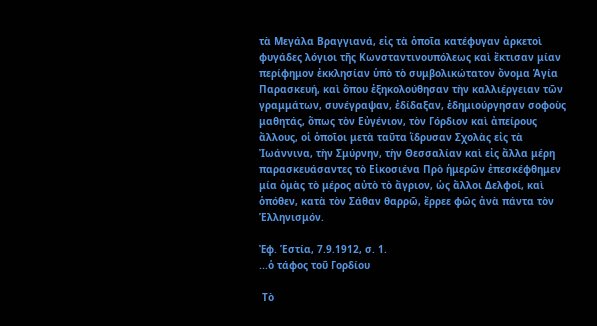τὰ Μεγάλα Βραγγιανά, εἰς τὰ ὁποῖα κατέφυγαν ἀρκετοὶ φυγάδες λόγιοι τῆς Κωνσταντινουπόλεως καὶ ἔκτισαν μίαν περίφημον ἐκκλησίαν ὑπὸ τὸ συμβολικώτατον ὄνομα Ἁγία Παρασκευή, καὶ ὅπου ἐξηκολούθησαν τὴν καλλιέργειαν τῶν γραμμάτων, συνέγραψαν, ἐδίδαξαν, ἐδημιούργησαν σοφοὺς μαθητάς, ὅπως τὸν Εὐγένιον, τὸν Γόρδιον καὶ ἀπείρους ἄλλους, οἱ ὁποῖοι μετὰ ταῦτα ἵδρυσαν Σχολὰς εἰς τὰ Ἰωάννινα, τὴν Σμύρνην, τὴν Θεσσαλίαν καὶ εἰς ἄλλα μέρη παρασκευάσαντες τὸ Εἰκοσιένα Πρὸ ἡμερῶν ἐπεσκέφθημεν μία ὁμὰς τὸ μέρος αὐτὸ τὸ ἄγριον, ὡς ἄλλοι Δελφοί, καὶ ὁπόθεν, κατὰ τὸν Σάθαν θαρρῶ, ἔρρεε φῶς ἀνὰ πάντα τὸν Ἑλληνισμόν.

Ἐφ. Ἑστία, 7.9.1912, σ. 1.
...ὁ τάφος τοῦ Γορδίου

 Τὸ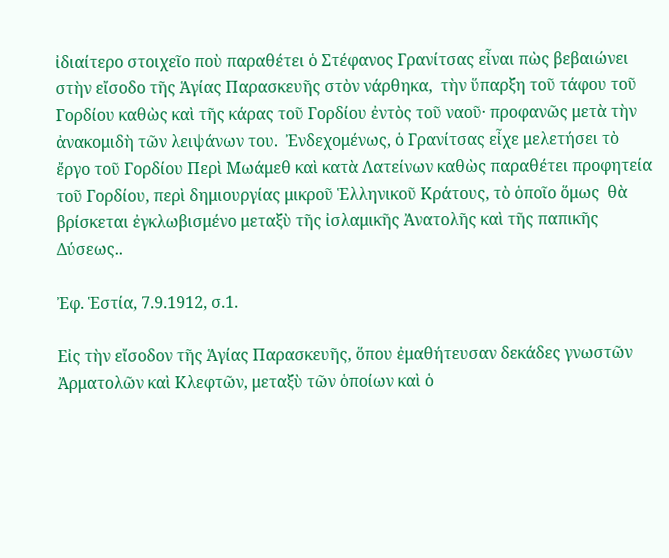ἰδιαίτερο στοιχεῖο ποὺ παραθέτει ὁ Στέφανος Γρανίτσας εἶναι πὼς βεβαιώνει στὴν εἴσοδο τῆς Ἁγίας Παρασκευῆς στὸν νάρθηκα,  τὴν ὕπαρξη τοῦ τάφου τοῦ Γορδίου καθὼς καὶ τῆς κάρας τοῦ Γορδίου ἐντὸς τοῦ ναοῦ· προφανῶς μετὰ τὴν ἀνακομιδὴ τῶν λειψάνων του.  Ἐνδεχομένως, ὁ Γρανίτσας εἶχε μελετήσει τὸ ἔργο τοῦ Γορδίου Περὶ Μωάμεθ καὶ κατὰ Λατείνων καθὼς παραθέτει προφητεία τοῦ Γορδίου, περὶ δημιουργίας μικροῦ Ἑλληνικοῦ Κράτους, τὸ ὁποῖο ὅμως  θὰ βρίσκεται ἐγκλωβισμένο μεταξὺ τῆς ἰσλαμικῆς Ἀνατολῆς καὶ τῆς παπικῆς Δύσεως..

Ἐφ. Ἑστία, 7.9.1912, σ.1.

Εἰς τὴν εἴσοδον τῆς Ἁγίας Παρασκευῆς, ὅπου ἐμαθήτευσαν δεκάδες γνωστῶν Ἀρματολῶν καὶ Κλεφτῶν, μεταξὺ τῶν ὁποίων καὶ ὁ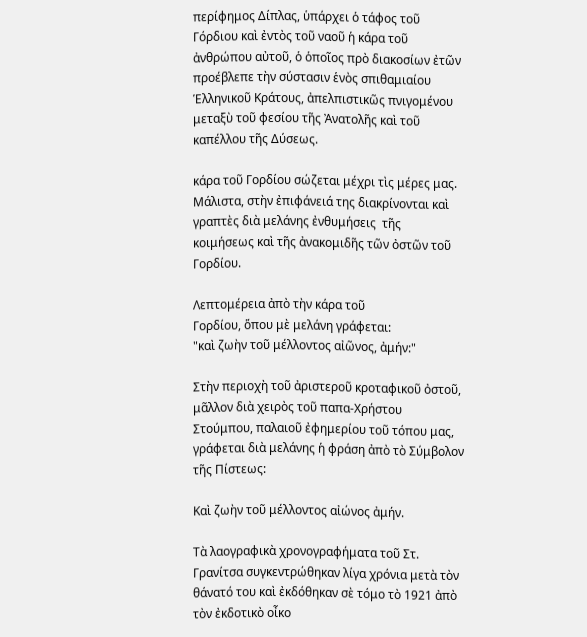περίφημος Δίπλας, ὑπάρχει ὁ τάφος τοῦ Γόρδιου καὶ ἐντὸς τοῦ ναοῦ ἡ κάρα τοῦ ἀνθρώπου αὐτοῦ, ὁ ὁποῖος πρὸ διακοσίων ἐτῶν προέβλεπε τὴν σύστασιν ἑνὸς σπιθαμιαίου Ἑλληνικοῦ Κράτους, ἀπελπιστικῶς πνιγομένου μεταξὺ τοῦ φεσίου τῆς Ἀνατολῆς καὶ τοῦ καπέλλου τῆς Δύσεως.

κάρα τοῦ Γορδίου σώζεται μέχρι τὶς μέρες μας. Μάλιστα, στὴν ἐπιφάνειά της διακρίνονται καὶ γραπτὲς διὰ μελάνης ἐνθυμήσεις  τῆς κοιμήσεως καὶ τῆς ἀνακομιδῆς τῶν ὀστῶν τοῦ Γορδίου.

Λεπτομέρεια ἀπὸ τὴν κάρα τοῦ
Γορδίου, ὅπου μὲ μελάνη γράφεται:
"καὶ ζωὴν τοῦ μέλλοντος αἰῶνος, ἀμήν:"

Στὴν περιοχὴ τοῦ ἀριστεροῦ κροταφικοῦ ὀστοῦ, μᾶλλον διὰ χειρὸς τοῦ παπα-Χρήστου Στούμπου, παλαιοῦ ἐφημερίου τοῦ τόπου μας, γράφεται διὰ μελάνης ἡ φράση ἀπὸ τὸ Σύμβολον τῆς Πίστεως:

Καὶ ζωὴν τοῦ μέλλοντος αἰώνος ἀμήν.

Τὰ λαογραφικὰ χρονογραφήματα τοῦ Στ. Γρανίτσα συγκεντρώθηκαν λίγα χρόνια μετὰ τὸν θάνατό του καὶ ἐκδόθηκαν σὲ τόμο τὸ 1921 ἀπὸ τὸν ἐκδοτικὸ οἶκο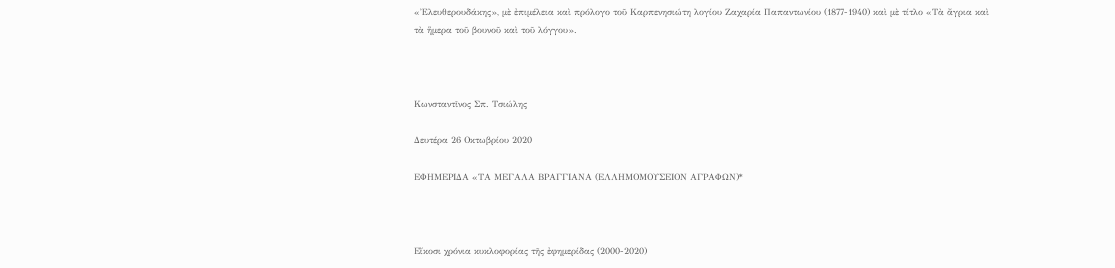«Ἐλευθερουδάκης», μὲ ἐπιμέλεια καὶ πρόλογο τοῦ Καρπενησιώτη λογίου Ζαχαρία Παπαντωνίου (1877-1940) καὶ μὲ τίτλο «Τὰ ἄγρια καὶ τὰ ἥμερα τοῦ βουνοῦ καὶ τοῦ λόγγου».



Κωνσταντῖνος Σπ. Τσιώλης

Δευτέρα 26 Οκτωβρίου 2020

ΕΦΗΜΕΡΙΔΑ «ΤΑ ΜΕΓΑΛΑ ΒΡΑΓΓΙΑΝΑ (ΕΛΛΗΜΟΜΟΥΣΕΙΟΝ ΑΓΡΑΦΩΝ)*



Εἴκοσι χρόνια κυκλοφορίας τῆς ἐφημερίδας (2000-2020)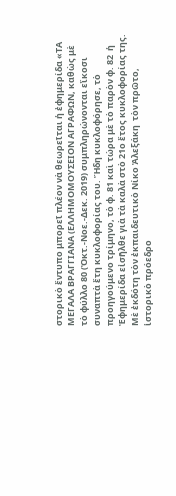στορικὸ ἔντυπο μπορεῖ πλέον νὰ θεωρεῖται ἡ ἐφημερίδα «ΤΑ ΜΕΓΑΛΑ ΒΡΑΓΓΙΑΝΑ (ΕΛΛΗΜΟΜΟΥΣΕΙΟΝ ΑΓΡΑΦΩΝ, καθὼς μὲ τὸ φύλλο 80 (Ὀκτ.-Νοε.-Δεκ. 2019) συμπληρώνονται εἴκοσι συναπτὰ ἔτη κυκλοφορίας του. Ἤδη κυκλοφόρησε, τὸ προηγούμενο τρίμηνο, τὸ φ. 81 καὶ τώρα μὲ τὸ παρὸν φ. 82  ἡ Ἐφημερίδα εἰσῆλθε γιὰ τὰ καλὰ στὸ 21ο ἔτος κυκλοφορίας της. Μὲ ἐκδότη τὸν ἐκπαιδευτικὸ Νίκο Ἀλεξάκη  τὸν πρῶτο, ἱστορικὸ πρόεδρο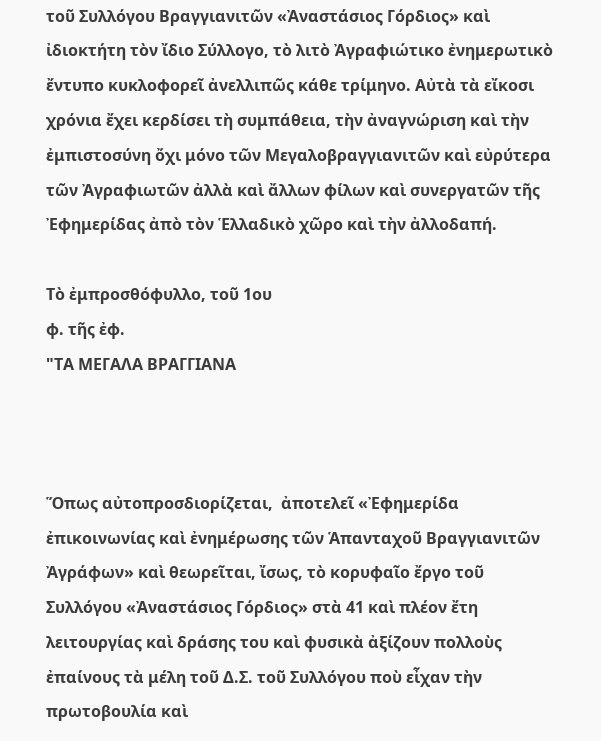τοῦ Συλλόγου Βραγγιανιτῶν «Ἀναστάσιος Γόρδιος» καὶ ἰδιοκτήτη τὸν ἴδιο Σύλλογο, τὸ λιτὸ Ἀγραφιώτικο ἐνημερωτικὸ ἔντυπο κυκλοφορεῖ ἀνελλιπῶς κάθε τρίμηνο. Αὐτὰ τὰ εἴκοσι χρόνια ἔχει κερδίσει τὴ συμπάθεια, τὴν ἀναγνώριση καὶ τὴν ἐμπιστοσύνη ὄχι μόνο τῶν Μεγαλοβραγγιανιτῶν καὶ εὐρύτερα τῶν Ἀγραφιωτῶν ἀλλὰ καὶ ἄλλων φίλων καὶ συνεργατῶν τῆς Ἐφημερίδας ἀπὸ τὸν Ἑλλαδικὸ χῶρο καὶ τὴν ἀλλοδαπή.

Τὸ ἐμπροσθόφυλλο, τοῦ 1ου
φ. τῆς ἐφ.
"ΤΑ ΜΕΓΑΛΑ ΒΡΑΓΓΙΑΝΑ



Ὅπως αὐτοπροσδιορίζεται,  ἀποτελεῖ «Ἐφημερίδα ἐπικοινωνίας καὶ ἐνημέρωσης τῶν Ἁπανταχοῦ Βραγγιανιτῶν Ἀγράφων» καὶ θεωρεῖται, ἴσως, τὸ κορυφαῖο ἔργο τοῦ Συλλόγου «Ἀναστάσιος Γόρδιος» στὰ 41 καὶ πλέον ἔτη λειτουργίας καὶ δράσης του καὶ φυσικὰ ἀξίζουν πολλοὺς ἐπαίνους τὰ μέλη τοῦ Δ.Σ. τοῦ Συλλόγου ποὺ εἶχαν τὴν πρωτοβουλία καὶ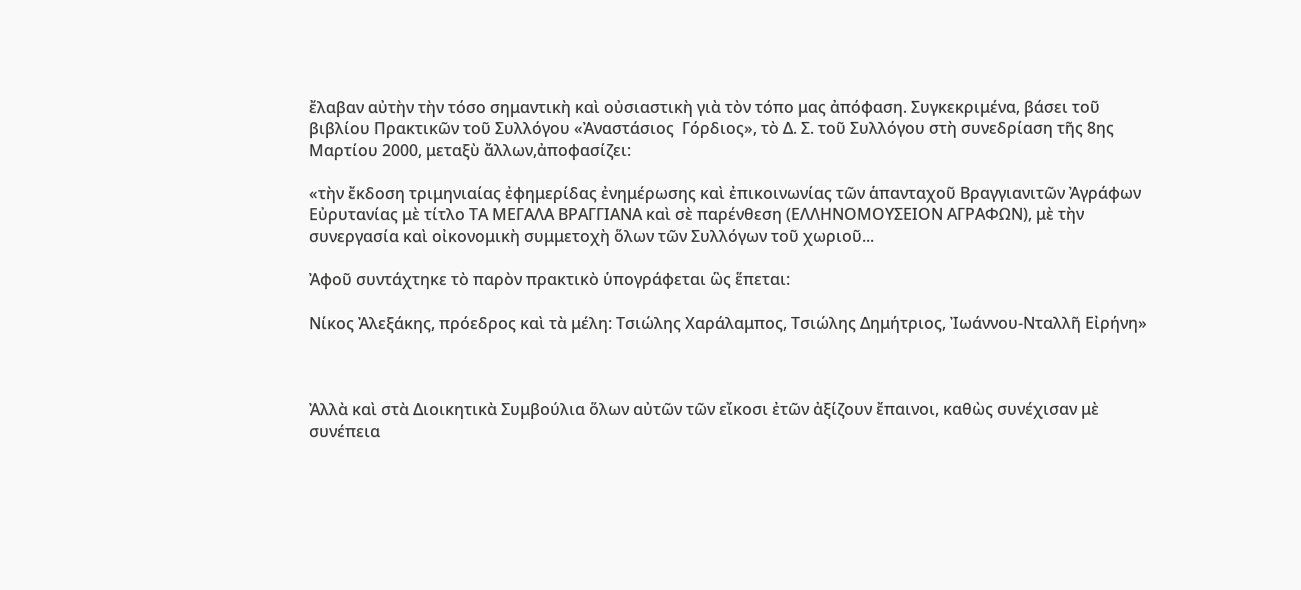ἔλαβαν αὐτὴν τὴν τόσο σημαντικὴ καὶ οὐσιαστικὴ γιὰ τὸν τόπο μας ἀπόφαση. Συγκεκριμένα, βάσει τοῦ βιβλίου Πρακτικῶν τοῦ Συλλόγου «Ἀναστάσιος  Γόρδιος», τὸ Δ. Σ. τοῦ Συλλόγου στὴ συνεδρίαση τῆς 8ης Μαρτίου 2000, μεταξὺ ἄλλων,ἀποφασίζει:

«τὴν ἔκδοση τριμηνιαίας ἐφημερίδας ἐνημέρωσης καὶ ἐπικοινωνίας τῶν ἁπανταχοῦ Βραγγιανιτῶν Ἀγράφων Εὐρυτανίας μὲ τίτλο ΤΑ ΜΕΓΑΛΑ ΒΡΑΓΓΙΑΝΑ καὶ σὲ παρένθεση (ΕΛΛΗΝΟΜΟΥΣΕΙΟΝ ΑΓΡΑΦΩΝ), μὲ τὴν συνεργασία καὶ οἰκονομικὴ συμμετοχὴ ὅλων τῶν Συλλόγων τοῦ χωριοῦ...

Ἀφοῦ συντάχτηκε τὸ παρὸν πρακτικὸ ὑπογράφεται ὣς ἕπεται:

Νίκος Ἀλεξάκης, πρόεδρος καὶ τὰ μέλη: Τσιώλης Χαράλαμπος, Τσιώλης Δημήτριος, Ἰωάννου-Νταλλῆ Εἰρήνη»



Ἀλλὰ καὶ στὰ Διοικητικὰ Συμβούλια ὅλων αὐτῶν τῶν εἴκοσι ἐτῶν ἀξίζουν ἔπαινοι, καθὼς συνέχισαν μὲ συνέπεια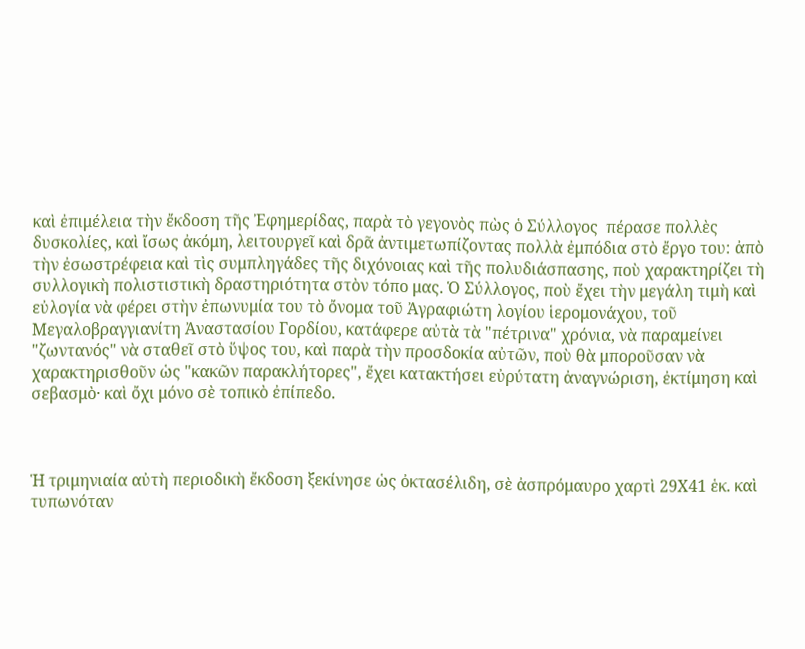καὶ ἐπιμέλεια τὴν ἔκδοση τῆς Ἐφημερίδας, παρὰ τὸ γεγονὸς πὼς ὁ Σύλλογος  πέρασε πολλὲς δυσκολίες, καὶ ἴσως ἀκόμη, λειτουργεῖ καὶ δρᾶ ἀντιμετωπίζοντας πολλὰ ἐμπόδια στὸ ἔργο του: ἀπὸ τὴν ἐσωστρέφεια καὶ τὶς συμπληγάδες τῆς διχόνοιας καὶ τῆς πολυδιάσπασης, ποὺ χαρακτηρίζει τὴ συλλογικὴ πολιστιστικὴ δραστηριότητα στὸν τόπο μας. Ὁ Σύλλογος, ποὺ ἔχει τὴν μεγάλη τιμὴ καὶ εὐλογία νὰ φέρει στὴν ἐπωνυμία του τὸ ὄνομα τοῦ Ἀγραφιώτη λογίου ἱερομονάχου, τοῦ Μεγαλοβραγγιανίτη Ἀναστασίου Γορδίου, κατάφερε αὐτὰ τὰ "πέτρινα" χρόνια, νὰ παραμείνει "ζωντανός" νὰ σταθεῖ στὸ ὕψος του, καὶ παρὰ τὴν προσδοκία αὐτῶν, ποὺ θὰ μποροῦσαν νὰ χαρακτηρισθοῦν ὡς "κακῶν παρακλήτορες", ἔχει κατακτήσει εὐρύτατη ἀναγνώριση, ἐκτίμηση καὶ σεβασμὸ· καὶ ὄχι μόνο σὲ τοπικὸ ἐπίπεδο.



Ἡ τριμηνιαία αὐτὴ περιοδικὴ ἔκδοση ξεκίνησε ὡς ὀκτασέλιδη, σὲ ἀσπρόμαυρο χαρτὶ 29Χ41 ἑκ. καὶ τυπωνόταν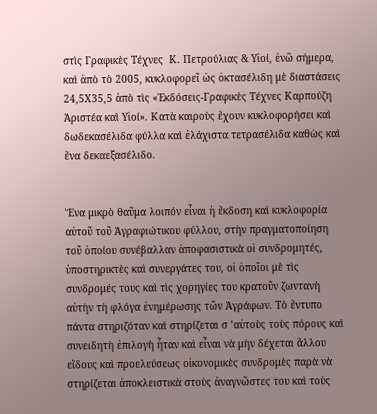στὶς Γραφικὲς Τέχνες  Κ. Πετρούλιας & Υἱοί, ἐνῶ σήμερα, καὶ ἀπὸ τὸ 2005, κυκλοφορεῖ ὡς ὀκτασέλιδη μὲ διαστάσεις 24,5Χ35,5 ἀπὸ τὶς «Ἐκδόσεις-Γραφικὲς Τέχνες Καρπούζη Ἀριστέα καὶ Υἱοί». Κατὰ καιροὺς ἔχουν κυκλοφορήσει καὶ δωδεκασέλιδα φύλλα καὶ ἐλάχιστα τετρασέλιδα καθὼς καὶ ἕνα δεκαεξασέλιδο.


Ἕνα μικρὸ θαῦμα λοιπόν εἶναι ἡ ἔκδοση καὶ κυκλοφορία αὐτοῦ τοῦ Ἀγραφιώτικου φύλλου, στὴν πραγματοποίηση τοῦ ὁποίου συνέβαλλαν ἀποφασιστικὰ οἱ συνδρομητές, ὑποστηρικτὲς καὶ συνεργάτες του, οἱ ὁποῖοι μὲ τὶς συνδρομές τους καὶ τὶς χορηγίες του κρατοῦν ζωντανὴ αὐτὴν τὴ φλόγα ἐνημέρωσης τῶν Ἀγράφων. Τὸ ἔντυπο πάντα στηριζόταν καὶ στηρίζεται σ ’αὐτοὺς τοὺς πόρους καὶ συνειδητὴ ἐπιλογὴ ἦταν καὶ εἶναι νὰ μὴν δέχεται ἄλλου εἴδους καὶ προελεύσεως οἰκονομικὲς συνδρομὲς παρὰ νὰ στηρίζεται ἀποκλειστικὰ στοὺς ἀναγνῶστες του καὶ τοὺς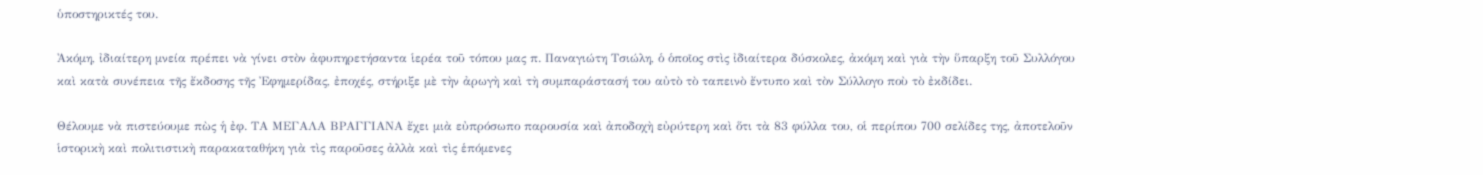ὑποστηρικτές του.

Ἀκόμη, ἰδιαίτερη μνεία πρέπει νὰ γίνει στὸν ἀφυπηρετήσαντα ἱερέα τοῦ τόπου μας π. Παναγιώτη Τσιώλη, ὁ ὁποῖος στὶς ἰδιαίτερα δύσκολες, ἀκόμη καὶ γιὰ τὴν ὕπαρξη τοῦ Συλλόγου καὶ κατὰ συνέπεια τῆς ἔκδοσης τῆς Ἐφημερίδας, ἐποχές, στήριξε μὲ τὴν ἀρωγὴ καὶ τὴ συμπαράστασή του αὐτὸ τὸ ταπεινὸ ἔντυπο καὶ τὸν Σύλλογο ποὺ τὸ ἐκδίδει.

Θέλουμε νὰ πιστεύουμε πὼς ἡ ἐφ. ΤΑ ΜΕΓΑΛΑ ΒΡΑΓΓΙΑΝΑ ἔχει μιὰ εὐπρόσωπο παρουσία καὶ ἀποδοχὴ εὐρύτερη καὶ ὅτι τὰ 83 φύλλα του, οἱ περίπου 700 σελίδες της, ἀποτελοῦν ἱστορικὴ καὶ πολιτιστικὴ παρακαταθήκη γιὰ τὶς παροῦσες ἀλλὰ καὶ τὶς ἑπόμενες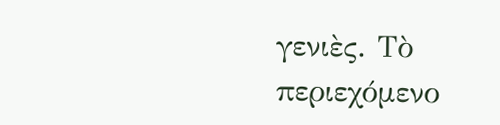γενιὲς. Τὸ περιεχόμενο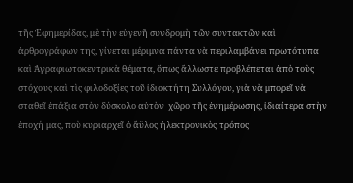τῆς Ἐφημερίδας, μὲ τὴν εὐγενῆ συνδρομὴ τῶν συντακτῶν καὶ ἀρθρογράφων της, γίνεται μέριμνα πάντα νὰ περιλαμβάνει πρωτότυπα καὶ Ἀγραφιωτοκεντρικὰ θέματα, ὅπως ἄλλωστε προβλέπεται ἀπὸ τοὺς στόχους καὶ τὶς φιλοδοξίες τοῦ ἰδιοκτήτη Συλλόγου, γιὰ νὰ μπορεῖ νὰ σταθεῖ ἐπάξια στὸν δύσκολο αὐτὸν  χῶρο τῆς ἐνημέρωσης, ἰδιαίτερα στὴν ἐποχή μας, ποὺ κυριαρχεῖ ὁ ἄϋλος ἠλεκτρονικὸς τρόπος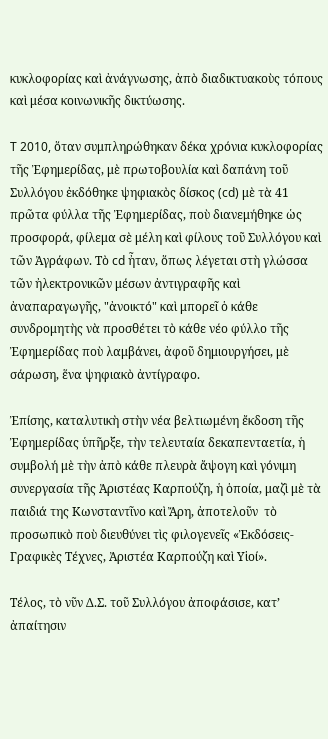κυκλοφορίας καὶ ἀνάγνωσης, ἀπὸ διαδικτυακοὺς τόπους καὶ μέσα κοινωνικῆς δικτύωσης.

T 2010, ὅταν συμπληρώθηκαν δέκα χρόνια κυκλοφορίας τῆς Ἐφημερίδας, μὲ πρωτοβουλία καὶ δαπάνη τοῦ Συλλόγου ἐκδόθηκε ψηφιακὸς δίσκος (cd) μὲ τὰ 41 πρῶτα φύλλα τῆς Ἐφημερίδας, ποὺ διανεμήθηκε ὡς προσφορά, φίλεμα σὲ μέλη καὶ φίλους τοῦ Συλλόγου καὶ τῶν Ἀγράφων. Τὸ cd ἦταν, ὅπως λέγεται στὴ γλώσσα τῶν ἠλεκτρονικῶν μέσων ἀντιγραφῆς καὶ ἀναπαραγωγῆς, "ἀνοικτό" καὶ μπορεῖ ὁ κάθε συνδρομητὴς νὰ προσθέτει τὸ κάθε νέο φύλλο τῆς Ἐφημερίδας ποὺ λαμβάνει, ἀφοῦ δημιουργήσει, μὲ σάρωση, ἕνα ψηφιακὸ ἀντίγραφο.

Ἐπίσης, καταλυτικὴ στὴν νέα βελτιωμένη ἔκδοση τῆς Ἐφημερίδας ὑπῆρξε, τὴν τελευταία δεκαπενταετία, ἡ συμβολή μὲ τὴν ἀπὸ κάθε πλευρὰ ἄψογη καὶ γόνιμη συνεργασία τῆς Ἀριστέας Καρπούζη, ἡ ὁποία, μαζὶ μὲ τὰ παιδιά της Κωνσταντῖνο καὶ Ἄρη, ἀποτελοῦν  τὸ προσωπικὸ ποὺ διευθύνει τὶς φιλογενεῖς «Ἐκδόσεις-Γραφικὲς Τέχνες, Ἀριστέα Καρπούζη καὶ Υἱοί».

Τέλος, τὸ νῦν Δ.Σ. τοῦ Συλλόγου ἀποφάσισε, κατ’ ἀπαίτησιν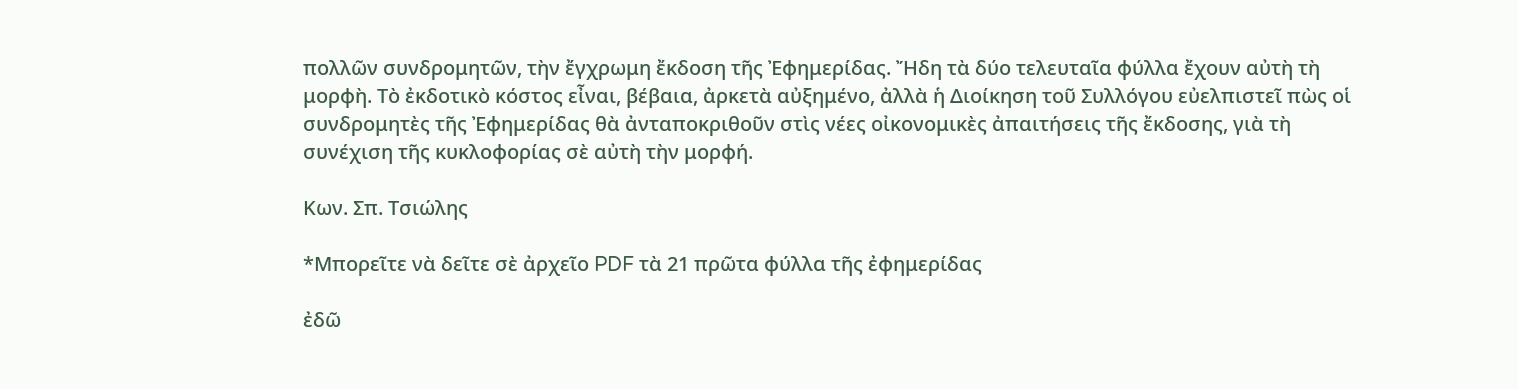πολλῶν συνδρομητῶν, τὴν ἔγχρωμη ἔκδοση τῆς Ἐφημερίδας. Ἤδη τὰ δύο τελευταῖα φύλλα ἔχουν αὐτὴ τὴ μορφὴ. Τὸ ἐκδοτικὸ κόστος εἶναι, βέβαια, ἀρκετὰ αὐξημένο, ἀλλὰ ἡ Διοίκηση τοῦ Συλλόγου εὐελπιστεῖ πὼς οἱ συνδρομητὲς τῆς Ἐφημερίδας θὰ ἀνταποκριθοῦν στὶς νέες οἰκονομικὲς ἀπαιτήσεις τῆς ἔκδοσης, γιὰ τὴ συνέχιση τῆς κυκλοφορίας σὲ αὐτὴ τὴν μορφή.

Κων. Σπ. Τσιώλης

*Μπορεῖτε νὰ δεῖτε σὲ ἀρχεῖο PDF τὰ 21 πρῶτα φύλλα τῆς ἐφημερίδας

ἐδῶ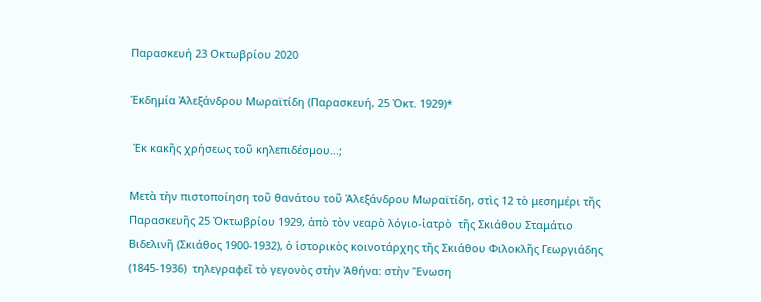Παρασκευή 23 Οκτωβρίου 2020

Ἐκδημία Ἀλεξάνδρου Μωραϊτίδη (Παρασκευή, 25 Ὀκτ. 1929)*

 Ἐκ κακῆς χρήσεως τοῦ κηλεπιδέσμου...;

Μετὰ τὴν πιστοποίηση τοῦ θανάτου τοῦ Ἀλεξάνδρου Μωραϊτίδη, στὶς 12 τὸ μεσημέρι τῆς Παρασκευῆς 25 Ὀκτωβρίου 1929, ἀπὸ τὸν νεαρὸ λόγιο-ἰατρὸ  τῆς Σκιάθου Σταμάτιο Βιδελινῆ (Σκιάθος 1900-1932), ὁ ἱστορικὸς κοινοτάρχης τῆς Σκιάθου Φιλοκλῆς Γεωργιάδης (1845-1936)  τηλεγραφεῖ τὸ γεγονὸς στὴν Ἀθήνα: στὴν Ἕνωση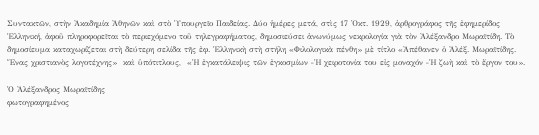Συντακτῶν, στὴν Ἀκαδημία Ἀθηνῶν καὶ στὸ Ὑπουργεῖο Παιδείας. Δύο ἡμέρες μετά, στὶς 17 Ὀκτ. 1929, ἀρθρογράφος τῆς ἐφημερίδος Ἑλληνική, ἀφοῦ πληροφορεῖται τὸ περιεχόμενο τοῦ τηλεγραφήματος, δημοσιεύσει ἀνωνύμως νεκρολογία γιὰ τὸν Ἀλέξανδρο Μωραϊτίδη. Τὸ δημοσίευμα καταχωρίζεται στὴ δεύτερη σελίδα τῆς ἐφ. Ἑλληνικὴ στὴ στήλη «Φιλολογικὰ πένθη» μὲ τίτλο «Ἀπέθανεν ὁ Ἀλέξ. Μωραϊτίδης. Ἕνας χριστιανὸς λογοτέχνης»  καὶ ὑπότιτλους,  «Ἡ ἐγκατάλειψις τῶν ἐγκοσμίων ‒Ἡ χειροτονία του εἰς μοναχόν ‒Ἡ ζωὴ καὶ τὸ ἔργον του».

Ὁ Ἀλέξανδρος Μωραϊτίδης
φωτογραφημένος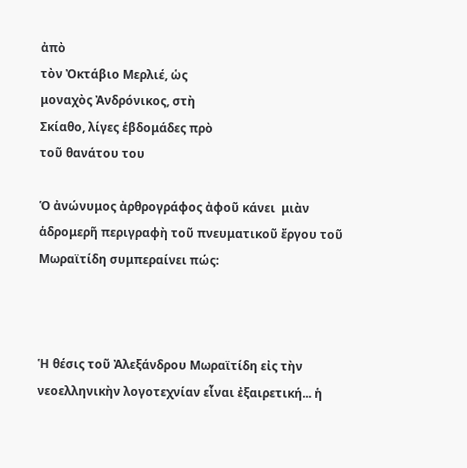ἀπὸ
τὸν Ὀκτάβιο Μερλιέ, ὡς
μοναχὸς Ἀνδρόνικος, στὴ
Σκίαθο, λίγες ἑβδομάδες πρὸ
τοῦ θανάτου του

Ὁ ἀνώνυμος ἀρθρογράφος ἀφοῦ κάνει  μιὰν ἁδρομερῆ περιγραφὴ τοῦ πνευματικοῦ ἔργου τοῦ Μωραϊτίδη συμπεραίνει πώς:



Ἡ θέσις τοῦ Ἀλεξάνδρου Μωραϊτίδη εἰς τὴν νεοελληνικὴν λογοτεχνίαν εἶναι ἐξαιρετική... ἡ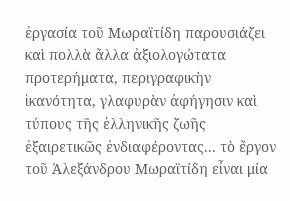ἐργασία τοῦ Μωραϊτίδη παρουσιάζει καὶ πολλὰ ἄλλα ἀξιολογώτατα προτερήματα, περιγραφικὴν ἱκανότητα, γλαφυρὰν ἀφήγησιν καὶ τύπους τῆς ἑλληνικῆς ζωῆς ἐξαιρετικῶς ἐνδιαφέροντας... τὸ ἔργον τοῦ Ἀλεξάνδρου Μωραϊτίδη εἶναι μία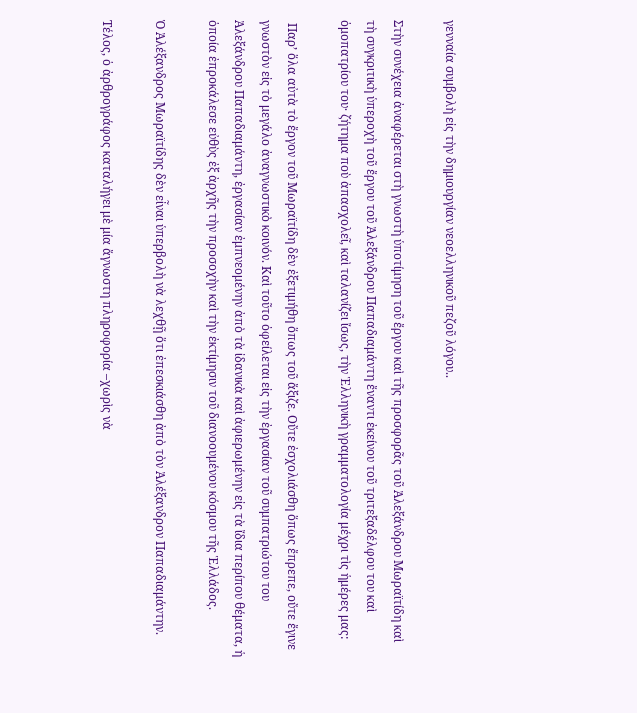γενναία συμβολὴ εἰς τὴν δημιουργίαν νεοελληνικοῦ πεζοῦ λόγου..

Στὴν συνέχεια ἀναφέρεται στὴ γνωστὴ ὑποτίμηση τοῦ ἔργου καὶ τῆς προσφορᾶς τοῦ Ἀλεξάνδρου Μωραϊτίδη καὶ τὴ συγκριτικὴ ὑπεροχὴ τοῦ ἔργου τοῦ Ἀλεξάνδρου Παπαδιαμάντη ἔναντι ἐκείνου τοῦ τριτεξαδέλφου του καὶ ὁμοπατρίου του· ζήτημα ποὺ ἀπασχολεῖ, καὶ ταλανίζει ἴσως, τὴν Ἑλληνικὴ γραμματολογία μέχρι τὶς ἡμέρες μας:

 Παρ’ ὅλα αὐτὰ τὸ ἔργον τοῦ Μωραϊτίδη δὲν ἐξετιμήθη ὅπως τοῦ ἄξιζε. Οὔτε ἐσχολιάσθη ὅπως ἔπρεπε, οὔτε ἔγινε γνωστὸν εἰς τὸ μεγάλο ἀναγνωστικὸ κοινόν. Καὶ τοῦτο ὀφείλεται εἰς τὴν ἐργασίαν τοῦ συμπατριώτου του Ἀλεξάνδρου Παπαδιαμάντη, ἐργασίαν ἐμπνεομένην ἀπὸ τὰ ἰδανικὰ καὶ ἀφιερωμένην εἰς τὰ ἴδια περίπου θέματα, ἡ ὁποία ἐπροκάλεσε εὐθὺς ἐξ ἀρχῆς τὴν προσοχὴν καὶ τὴν ἐκτίμησιν τοῦ διανοουμένου κόσμου τῆς Ἑλλάδος.

Ὁ Ἀλέξανδρος Μωραϊτίδης δὲν εἶναι ὑπερβολὴ νὰ λεχθῇ ὅτι ἐπεσκιάσθη ἀπὸ τὸν Ἀλέξανδρον Παπαδιαμάντην.

Τέλος, ὁ ἀρθρογράφος καταλήγει μὲ μία ἄγνωστη πληροφορία –χωρὶς νὰ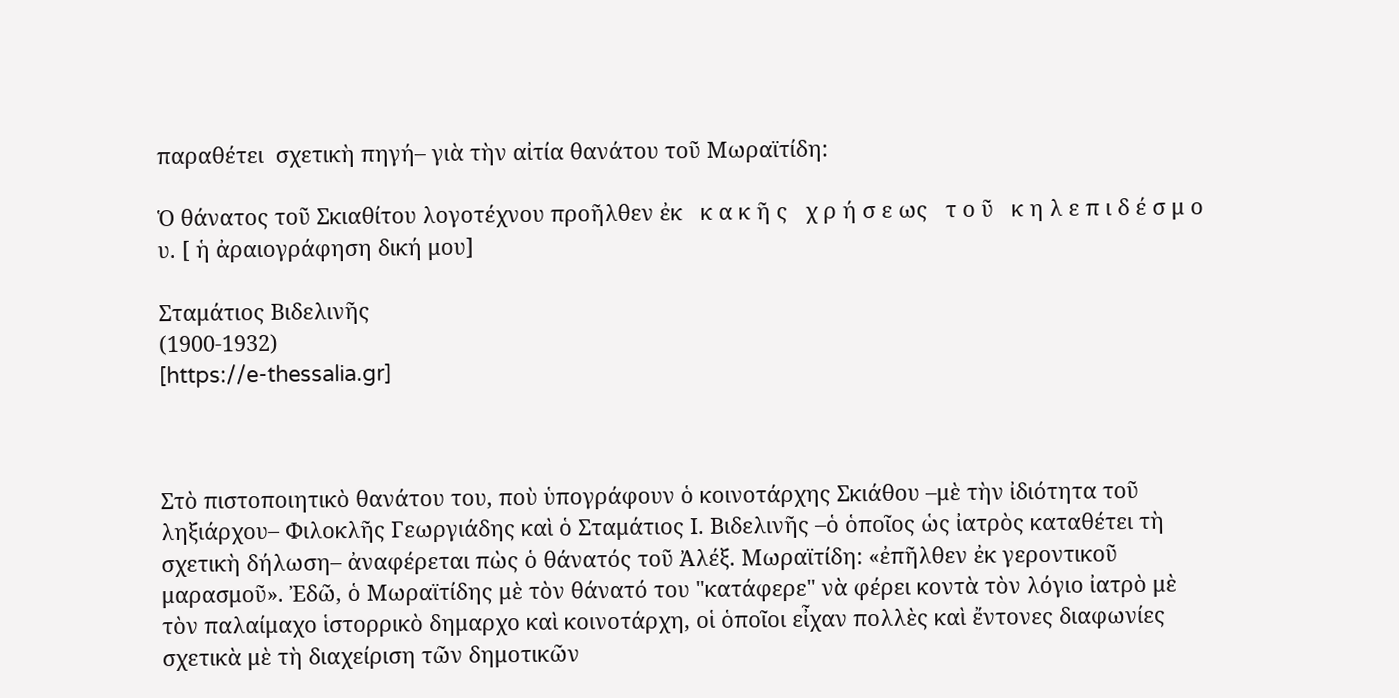παραθέτει  σχετικὴ πηγή– γιὰ τὴν αἰτία θανάτου τοῦ Μωραϊτίδη:

Ὁ θάνατος τοῦ Σκιαθίτου λογοτέχνου προῆλθεν ἐκ   κ α κ ῆ ς   χ ρ ή σ ε ως   τ ο ῦ   κ η λ ε π ι δ έ σ μ ο υ. [ ἡ ἀραιογράφηση δική μου]

Σταμάτιος Βιδελινῆς
(1900-1932)
[https://e-thessalia.gr]



Στὸ πιστοποιητικὸ θανάτου του, ποὺ ὑπογράφουν ὁ κοινοτάρχης Σκιάθου –μὲ τὴν ἰδιότητα τοῦ ληξιάρχου– Φιλοκλῆς Γεωργιάδης καὶ ὁ Σταμάτιος Ι. Βιδελινῆς –ὁ ὁποῖος ὡς ἰατρὸς καταθέτει τὴ σχετικὴ δήλωση– ἀναφέρεται πὼς ὁ θάνατός τοῦ Ἀλέξ. Μωραϊτίδη: «ἐπῆλθεν ἐκ γεροντικοῦ μαρασμοῦ». Ἐδῶ, ὁ Μωραϊτίδης μὲ τὸν θάνατό του "κατάφερε" νὰ φέρει κοντὰ τὸν λόγιο ἰατρὸ μὲ τὸν παλαίμαχο ἱστορρικὸ δημαρχο καὶ κοινοτάρχη, οἱ ὁποῖοι εἶχαν πολλὲς καὶ ἔντονες διαφωνίες σχετικὰ μὲ τὴ διαχείριση τῶν δημοτικῶν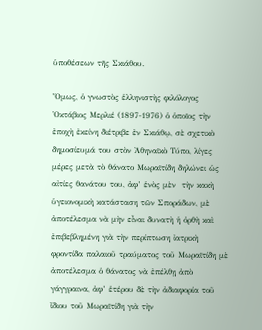ὑποθέσεων τῆς Σκιάθου.

Ὅμως, ὁ γνωστὸς ἑλληνιστὴς φιλόλογος Ὀκτάβιος Μερλιέ (1897-1976) ὁ ὁποῖος τὴν ἐποχὴ ἐκείνη διέτριβε ἐν Σκιάθῳ, σὲ σχετικὸ δημοσίευμά του στὸν Ἀθηναϊκὸ Τύπο, λίγες μέρες μετὰ τὸ θάνατο Μωραϊτίδη δηλώνει ὡς αἰτίες θανάτου του, ἀφ’ ἑνὸς μὲν  τὴν κακὴ ὑγειονομικὴ κατάσταση τῶν Σποράδων, μὲ ἀποτέλεσμα νὰ μὴν εἶναι δυνατὴ ἡ ὀρθὴ καὶ ἐπιβεβλημένη γιὰ τὴν περίπτωση ἰατρικὴ φροντίδα παλαιοῦ τραύματος τοῦ Μωραϊτίδη μὲ ἀποτέλεσμα ὁ θάνατος νὰ ἐπέλθῃ ἀπὸ γάγγραινα, ἀφ’ ἑτέρου δὲ τὴν ἀδιαφορία τοῦ ἴδιου τοῦ Μωραϊτίδη γιὰ τὴν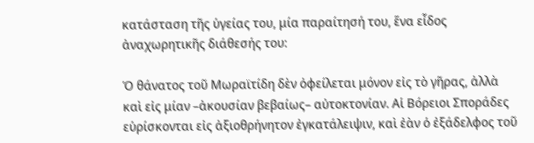κατάσταση τῆς ὑγείας του, μία παραίτησή του, ἕνα εἶδος ἀναχωρητικῆς διάθεσής του:

Ὁ θάνατος τοῦ Μωραϊτίδη δὲν ὀφείλεται μόνον εἰς τὸ γῆρας, ἀλλὰ καὶ εἰς μίαν –ἀκουσίαν βεβαίως– αὐτοκτονίαν. Αἱ Βόρειοι Σποράδες εὑρίσκονται εἰς ἀξιοθρήνητον ἐγκατάλειψιν, καὶ ἐὰν ὁ ἐξάδελφος τοῦ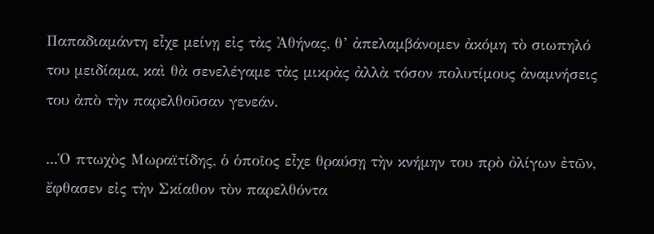Παπαδιαμάντη εἶχε μείνῃ εἰς τὰς Ἀθήνας, θ’ ἀπελαμβάνομεν ἀκόμη τὸ σιωπηλό του μειδίαμα, καὶ θὰ σενελέγαμε τὰς μικρὰς ἀλλὰ τόσον πολυτίμους ἀναμνήσεις του ἀπὸ τὴν παρελθοῦσαν γενεάν.

...Ὁ πτωχὸς Μωραϊτίδης, ὁ ὁποῖος εἶχε θραύσῃ τὴν κνήμην του πρὸ ὀλίγων ἐτῶν, ἔφθασεν εἰς τὴν Σκίαθον τὸν παρελθόντα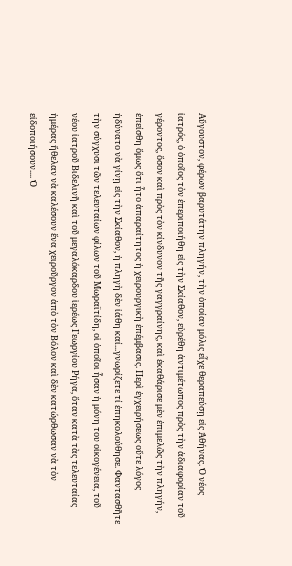Αὔγουστον, φέρων βαρυτάτην πληγήν, τὴν ὁποίαν μόλις εἶχε θεραπεύσῃ εἰς Ἀθήνας. Ὁ νέος ἰατρός, ὁ ὁποῖος τὸν ἐπεριποιήθη εἰς τὴν Σκίαθον, εὑρέθη ἀντιμέτωπος πρὸς τὴν ἀδιαφορίαν τοῦ γέροντος, ὅσον καὶ πρὸς τὸν κίνδυνον τῆς γαγγραίνης, καὶ ἐκαθάρισε μὲν ἐπιμελῶς τὴν πληγήν, ἐπείσθη ὅμως ὅτι ἦτο ἀπαραίτητος ἡ χειρουργικὴ ἐπέμβασις. Περὶ ἐγχειρήσεως οὔτε λόγος ἠδύνατο νὰ γίνῃ εἰς τὴν Σκίαθον, ἡ πληγὴ δὲν ἰάθη καί...γνωρίζετε τί ἐπηκολούθησε. Φαντασθῆτε τὴν σύγχυσι τῶν τελευταίων φίλων τοῦ Μωραϊτίδη, οἱ ὁποῖοι ἦσαν ἡ μόνη του οἰκογένεια, τοῦ νέου ἰατροῦ Βιδελινῆ καὶ τοῦ μεγαλόκαρδου ἱερέως Γεωργίου Ρήγα, ὅταν κατὰ τὰς τελευταίας ἡμέρας ἤθελαν νὰ καλέσουν ἕνα χειροῦργον ἀπὸ τὸν Βόλον καὶ δὲν κατώρθωσαν νὰ τὸν εἰδοποιήσουν.... Ὁ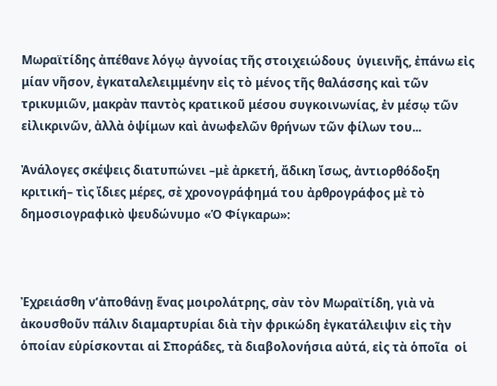Μωραϊτίδης ἀπέθανε λόγῳ ἀγνοίας τῆς στοιχειώδους  ὑγιεινῆς, ἐπάνω εἰς μίαν νῆσον, ἐγκαταλελειμμένην εἰς τὸ μένος τῆς θαλάσσης καὶ τῶν τρικυμιῶν, μακρὰν παντὸς κρατικοῦ μέσου συγκοινωνίας, ἐν μέσῳ τῶν εἰλικρινῶν, ἀλλὰ ὀψίμων καὶ ἀνωφελῶν θρήνων τῶν φίλων του...

Ἀνάλογες σκέψεις διατυπώνει –μὲ ἀρκετή, ἄδικη ἴσως, ἀντιορθόδοξη κριτική– τὶς ἴδιες μέρες, σὲ χρονογράφημά του ἀρθρογράφος μὲ τὸ δημοσιογραφικὸ ψευδώνυμο «Ὁ Φίγκαρω»:



Ἐχρειάσθη ν’ἀποθάνῃ ἕνας μοιρολάτρης, σὰν τὸν Μωραϊτίδη, γιὰ νὰ ἀκουσθοῦν πάλιν διαμαρτυρίαι διὰ τὴν φρικώδη ἐγκατάλειψιν εἰς τὴν ὁποίαν εὑρίσκονται αἱ Σποράδες, τὰ διαβολονήσια αὐτά, εἰς τὰ ὁποῖα  οἱ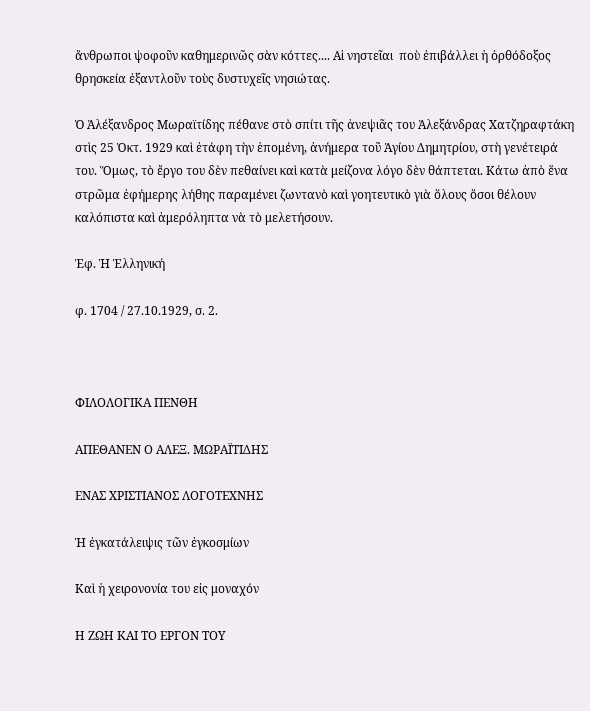ἄνθρωποι ψοφοῦν καθημερινῶς σὰν κόττες.... Αἱ νηστεῖαι  ποὺ ἐπιβάλλει ἡ ὀρθόδοξος θρησκεία ἐξαντλοῦν τοὺς δυστυχεῖς νησιώτας.

Ὁ Ἀλέξανδρος Μωραϊτίδης πέθανε στὸ σπίτι τῆς ἀνεψιᾶς του Ἀλεξάνδρας Χατζηραφτάκη στὶς 25 Ὀκτ. 1929 καὶ ἐτάφη τὴν ἑπομένη, ἀνήμερα τοῦ Ἁγίου Δημητρίου, στὴ γενέτειρά του. Ὅμως, τὸ ἔργο του δὲν πεθαίνει καὶ κατὰ μείζονα λόγο δὲν θάπτεται. Κάτω ἀπὸ ἕνα στρῶμα ἐφήμερης λήθης παραμένει ζωντανὸ καὶ γοητευτικὸ γιὰ ὅλους ὅσοι θέλουν καλόπιστα καὶ ἀμερόληπτα νὰ τὸ μελετήσουν.

Ἐφ. Ἡ Ἑλληνική

φ. 1704 / 27.10.1929, σ. 2.



ΦΙΛΟΛΟΓΙΚΑ ΠΕΝΘΗ

ΑΠΕΘΑΝΕΝ Ο ΑΛΕΞ. ΜΩΡΑΪΤΙΔΗΣ

ΕΝΑΣ ΧΡΙΣΤΙΑΝΟΣ ΛΟΓΟΤΕΧΝΗΣ

Ἡ ἐγκατάλειψις τῶν ἐγκοσμίων

Καὶ ἡ χειρονονία του εἰς μοναχόν

Η ΖΩΗ ΚΑΙ ΤΟ ΕΡΓΟΝ ΤΟΥ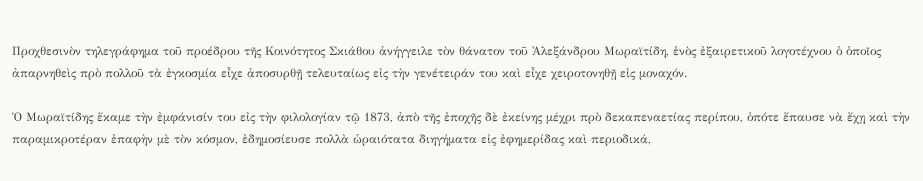Προχθεσινὸν τηλεγράφημα τοῦ προέδρου τῆς Κοινότητος Σκιάθου ἀνήγγειλε τὸν θάνατον τοῦ Ἀλεξάνδρου Μωραϊτίδη, ἑνὸς ἐξαιρετικοῦ λογοτέχνου ὁ ὁποῖος ἀπαρνηθεὶς πρὸ πολλοῦ τὰ ἐγκοσμία εἶχε ἀποσυρθῇ τελευταίως εἰς τὴν γενέτειράν του καὶ εἶχε χειροτονηθῇ εἰς μοναχόν.

Ὁ Μωραϊτίδης ἔκαμε τὴν ἐμφάνισίν του εἰς τὴν φιλολογίαν τῷ 1873, ἀπὸ τῆς ἐποχῆς δὲ ἐκείνης μέχρι πρὸ δεκαπεναετίας περίπου, ὁπότε ἔπαυσε νὰ ἔχῃ καὶ τὴν παραμικροτέραν ἐπαφὴν μὲ τὸν κόσμον, ἐδημοσίευσε πολλὰ ὡραιότατα διηγήματα εἰς ἐφημερίδας καὶ περιοδικά,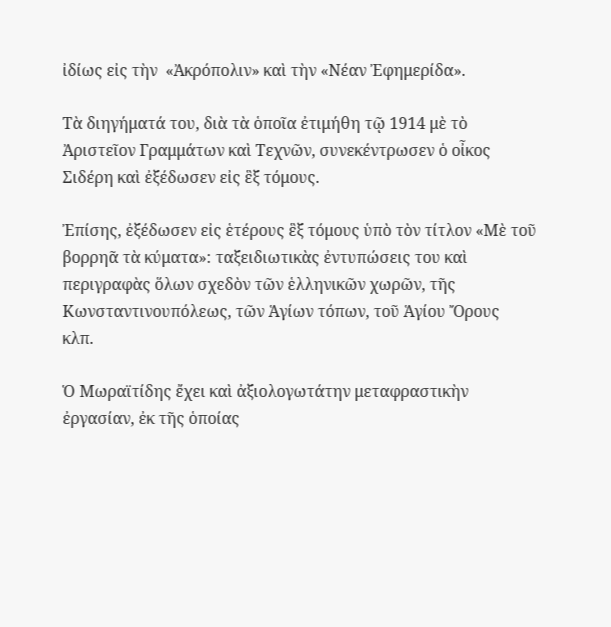ἰδίως εἰς τὴν  «Ἀκρόπολιν» καὶ τὴν «Νέαν Ἐφημερίδα».

Τὰ διηγήματά του, διὰ τὰ ὁποῖα ἐτιμήθη τῷ 1914 μὲ τὸ Ἀριστεῖον Γραμμάτων καὶ Τεχνῶν, συνεκέντρωσεν ὁ οἶκος Σιδέρη καὶ ἐξέδωσεν εἰς ἓξ τόμους.

Ἐπίσης, ἐξέδωσεν εἰς ἑτέρους ἓξ τόμους ὑπὸ τὸν τίτλον «Μὲ τοῦ βορρηᾶ τὰ κύματα»: ταξειδιωτικὰς ἐντυπώσεις του καὶ περιγραφὰς ὅλων σχεδὸν τῶν ἑλληνικῶν χωρῶν, τῆς Κωνσταντινουπόλεως, τῶν Ἁγίων τόπων, τοῦ Ἁγίου Ὄρους  κλπ.

Ὁ Μωραϊτίδης ἔχει καὶ ἀξιολογωτάτην μεταφραστικὴν ἐργασίαν, ἐκ τῆς ὁποίας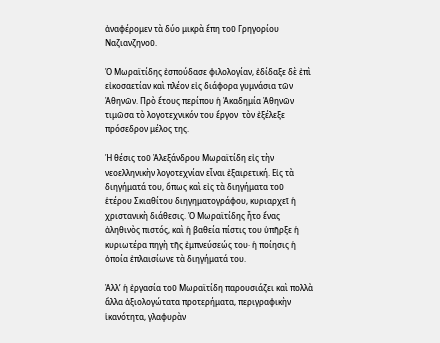ἀναφέρομεν τὰ δύο μικρὰ ἔπη τοῦ Γρηγορίου Ναζιανζηνοῦ.

Ὁ Μωραϊτίδης ἐσπούδασε φιλολογίαν, ἐδίδαξε δὲ ἐπὶ εἰκοσαετίαν καὶ πλέον εἰς διάφορα γυμνάσια τῶν Ἀθηνῶν. Πρὸ ἔτους περίπου ἡ Ἀκαδημία Ἀθηνῶν τιμῶσα τὸ λογοτεχνικόν του ἔργον  τὸν ἐξέλεξε πρόσεδρον μέλος της.

Ἡ θέσις τοῦ Ἀλεξάνδρου Μωραϊτίδη εἰς τὴν νεοελληνικὴν λογοτεχνίαν εἶναι ἐξαιρετική. Εἰς τὰ διηγήματά του, ὅπως καὶ εἰς τὰ διηγήματα τοῦ  ἑτέρου Σκιαθίτου διηγηματογράφου, κυριαρχεῖ ἡ χριστανικὴ διάθεσις. Ὁ Μωραϊτίδης ἦτο ἕνας ἀληθινὸς πιστός, καὶ ἡ βαθεία πίστις του ὑπῆρξε ἡ κυριωτέρα πηγὴ τῆς ἐμπνεύσεώς του· ἡ ποίησις ἡ ὁποία ἐπλαισίωνε τὰ διηγήματά του.

Ἀλλ’ ἡ ἐργασία τοῦ Μωραϊτίδη παρουσιάζει καὶ πολλὰ ἄλλα ἀξιολογώτατα προτερήματα, περιγραφικὴν ἱκανότητα, γλαφυρὰν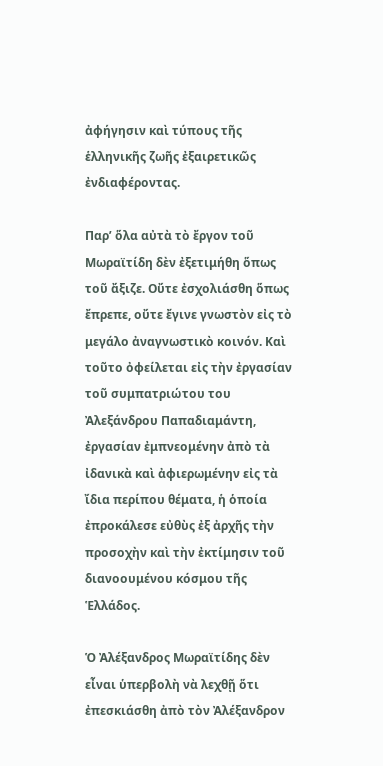ἀφήγησιν καὶ τύπους τῆς ἑλληνικῆς ζωῆς ἐξαιρετικῶς ἐνδιαφέροντας.

Παρ’ ὅλα αὐτὰ τὸ ἔργον τοῦ Μωραϊτίδη δὲν ἐξετιμήθη ὅπως τοῦ ἄξιζε. Οὔτε ἐσχολιάσθη ὅπως ἔπρεπε, οὔτε ἔγινε γνωστὸν εἰς τὸ μεγάλο ἀναγνωστικὸ κοινόν. Καὶ τοῦτο ὀφείλεται εἰς τὴν ἐργασίαν τοῦ συμπατριώτου του Ἀλεξάνδρου Παπαδιαμάντη, ἐργασίαν ἐμπνεομένην ἀπὸ τὰ ἰδανικὰ καὶ ἀφιερωμένην εἰς τὰ ἴδια περίπου θέματα, ἡ ὁποία ἐπροκάλεσε εὐθὺς ἐξ ἀρχῆς τὴν προσοχὴν καὶ τὴν ἐκτίμησιν τοῦ διανοουμένου κόσμου τῆς Ἑλλάδος.

Ὁ Ἀλέξανδρος Μωραϊτίδης δὲν εἶναι ὑπερβολὴ νὰ λεχθῇ ὅτι ἐπεσκιάσθη ἀπὸ τὸν Ἀλέξανδρον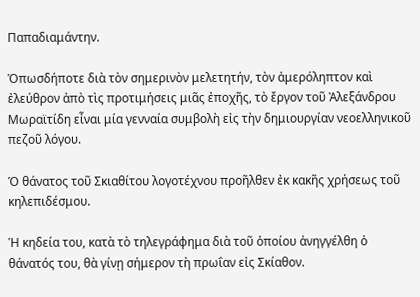Παπαδιαμάντην.

Ὁπωσδήποτε διὰ τὸν σημερινὸν μελετητήν, τὸν ἀμερόληπτον καὶ ἐλεύθρον ἀπὸ τὶς προτιμήσεις μιᾶς ἐποχῆς, τὸ ἔργον τοῦ Ἀλεξάνδρου Μωραϊτίδη εἶναι μία γενναία συμβολὴ εἰς τὴν δημιουργίαν νεοελληνικοῦ πεζοῦ λόγου.

Ὁ θάνατος τοῦ Σκιαθίτου λογοτέχνου προῆλθεν ἐκ κακῆς χρήσεως τοῦ κηλεπιδέσμου.

Ἡ κηδεία του, κατὰ τὸ τηλεγράφημα διὰ τοῦ ὁποίου ἀνηγγέλθη ὁ θάνατός του, θὰ γίνῃ σήμερον τὴ πρωΐαν εἰς Σκίαθον.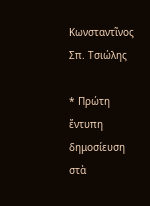Κωνσταντῖνος Σπ. Τσιώλης

* Πρώτη ἔντυπη δημοσίευση στὰ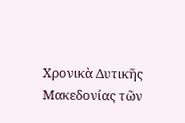Χρονικὰ Δυτικῆς Μακεδονίας τῶν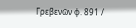Γρεβενῶν φ. 891 /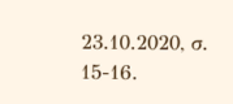23.10.2020, σ. 15-16.